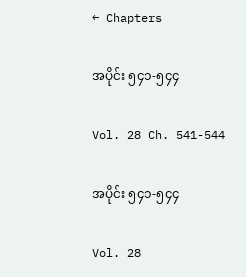← Chapters

အပိုင်း ၅၄၁-၅၄၄

Vol. 28 Ch. 541-544

အပိုင်း ၅၄၁-၅၄၄

Vol. 28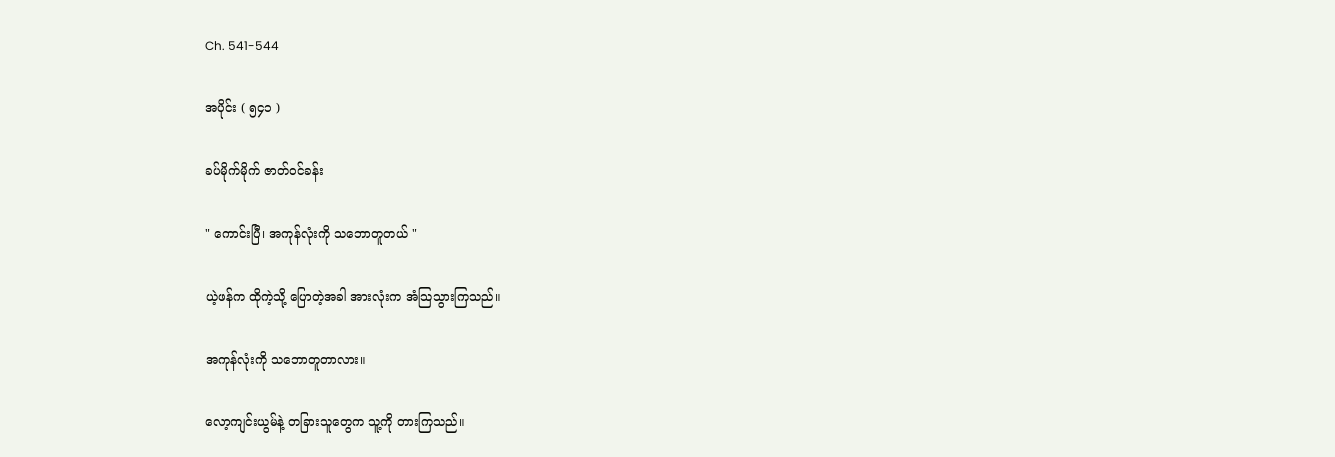Ch. 541-544

အပိုင်း ( ၅၄၁ )

ခပ်မိုက်မိုက် ဇာတ်ဝင်ခန်း

" ကောင်းပြီ၊ အကုန်လုံးကို သဘောတူတယ် "

ယဲ့ဖန်က ထိုကဲ့သို့ ပြောတဲ့အခါ အားလုံးက အံသြသွားကြသည်။

အကုန်လုံးကို သဘောတူတာလား။

လော့ကျင်းယွမ်နဲ့ တခြားသူတွေက သူ့ကို တားကြသည်။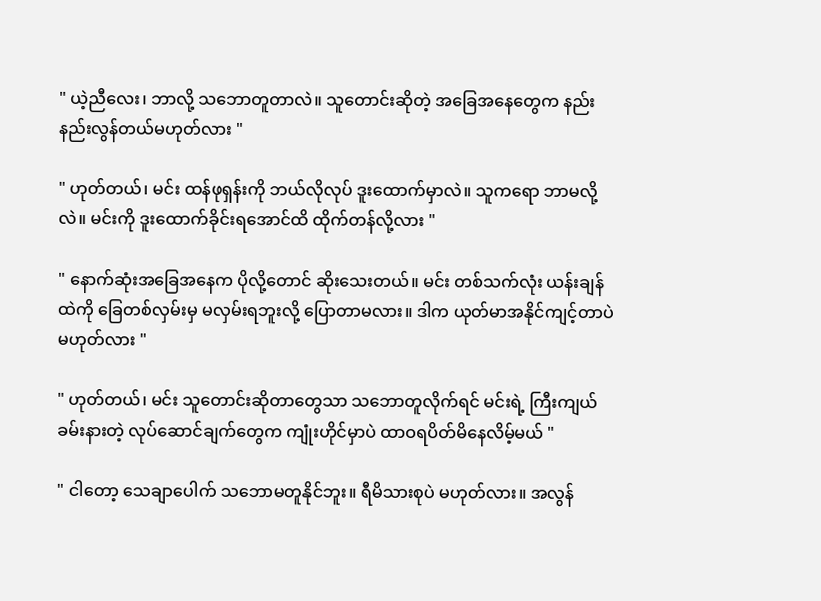" ယဲ့ညီလေး၊ ဘာလို့ သဘောတူတာလဲ။ သူတောင်းဆိုတဲ့ အခြေအနေတွေက နည်းနည်းလွန်တယ်မဟုတ်လား "

" ဟုတ်တယ်၊ မင်း ထန်ဖုရှန်းကို ဘယ်လိုလုပ် ဒူးထောက်မှာလဲ။ သူကရော ဘာမလို့လဲ။ မင်းကို ဒူးထောက်ခိုင်းရအောင်ထိ ထိုက်တန်လို့လား "

" နောက်ဆုံးအခြေအနေက ပိုလို့တောင် ဆိုးသေးတယ်။ မင်း တစ်သက်လုံး ယန်းချန်ထဲကို ခြေတစ်လှမ်းမှ မလှမ်းရဘူးလို့ ပြောတာမလား။ ဒါက ယုတ်မာအနိုင်ကျင့်တာပဲ မဟုတ်လား "

" ဟုတ်တယ်၊ မင်း သူတောင်းဆိုတာတွေသာ သဘောတူလိုက်ရင် မင်းရဲ့ ကြီးကျယ်ခမ်းနားတဲ့ လုပ်ဆောင်ချက်တွေက ကျုံးဟိုင်မှာပဲ ထာဝရပိတ်မိနေလိမ့်မယ် "

" ငါတော့ သေချာပေါက် သဘောမတူနိုင်ဘူး။ ရီမိသားစုပဲ မဟုတ်လား။ အလွန်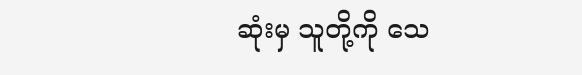ဆုံးမှ သူတို့ကို သေ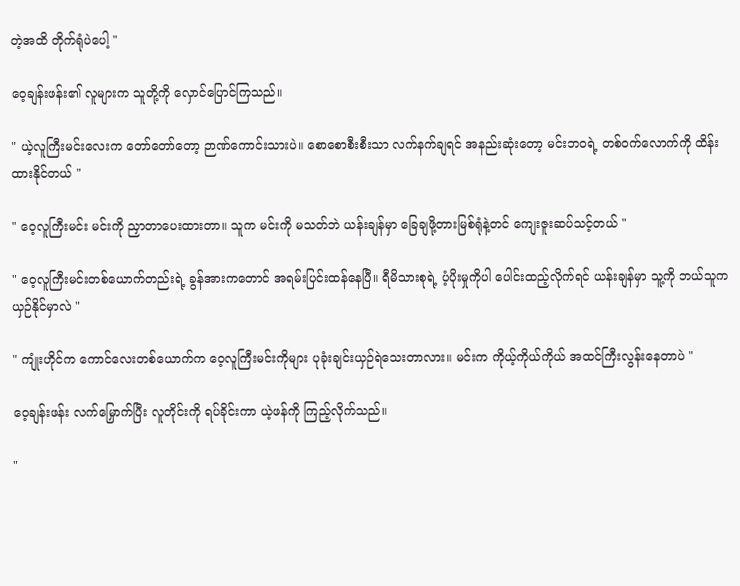တဲ့အထိ တိုက်ရုံပဲပေါ့ "

ဝေ့ချန်းဖန်း၏ လူများက သူတို့ကို လှောင်ပြောင်ကြသည်။

" ယဲ့လူကြီးမင်းလေးက တော်တော်တော့ ဉာဏ်ကောင်းသားပဲ။ စောစောစီးစီးသာ လက်နက်ချရင် အနည်းဆုံးတော့ မင်းဘဝရဲ့ တစ်ဝက်လောက်ကို ထိန်းထားနိုင်တယ် "

" ဝေ့လူကြီးမင်း မင်းကို ညှာတာပေးထားတာ။ သူက မင်းကို မသတ်ဘဲ ယန်းချန်မှာ ခြေချဖို့တားမြစ်ရုံနဲ့တင် ကျေးဇူးဆပ်သင့်တယ် "

" ဝေ့လူကြီးမင်းတစ်ယောက်တည်းရဲ့ ခွန်အားကတောင် အရမ်းပြင်းထန်နေပြီ။ ရီမိသားစုရဲ့ ပံ့ပိုးမှုကိုပါ ပေါင်းထည့်လိုက်ရင် ယန်းချန်မှာ သူ့ကို ဘယ်သူက ယှဉ်နိုင်မှာလဲ "

" ကျုံးဟိုင်က ကောင်လေးတစ်ယောက်က ဝေ့လူကြီးမင်းကိုများ ပုခုံးချင်းယှဉ်ရဲသေးတာလား။ မင်းက ကိုယ့်ကိုယ်ကိုယ် အထင်ကြီးလွန်းနေတာပဲ "

ဝေ့ချန်းဖန်း လက်မြှောက်ပြီး လူတိုင်းကို ရပ်ခိုင်းကာ ယဲ့ဖန်ကို ကြည့်လိုက်သည်။

"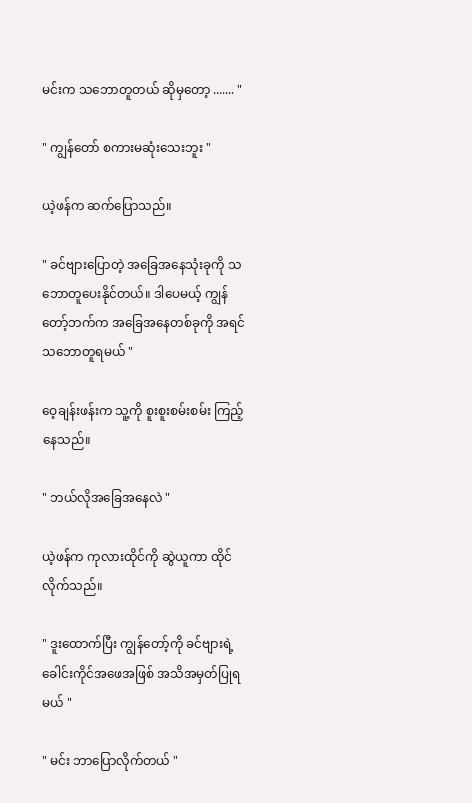မင်းက သဘောတူတယ် ဆိုမှတော့ ....... "

" ကျွန်တော် စကားမဆုံးသေးဘူး "

ယဲ့ဖန်က ဆက်ပြောသည်။

" ခင်ဗျားပြောတဲ့ အခြေအနေသုံးခုကို သဘောတူပေးနိုင်တယ်။ ဒါပေမယ့် ကျွန်တော့်ဘက်က အခြေအနေတစ်ခုကို အရင်သဘောတူရမယ် "

ဝေ့ချန်းဖန်းက သူ့ကို စူးစူးစမ်းစမ်း ကြည့်နေသည်။

" ဘယ်လိုအခြေအနေလဲ "

ယဲ့ဖန်က ကုလားထိုင်ကို ဆွဲယူကာ ထိုင်လိုက်သည်။

" ဒူးထောက်ပြီး ကျွန်တော့်ကို ခင်ဗျားရဲ့ ခေါင်းကိုင်အဖေအဖြစ် အသိအမှတ်ပြုရမယ် "

" မင်း ဘာပြောလိုက်တယ် "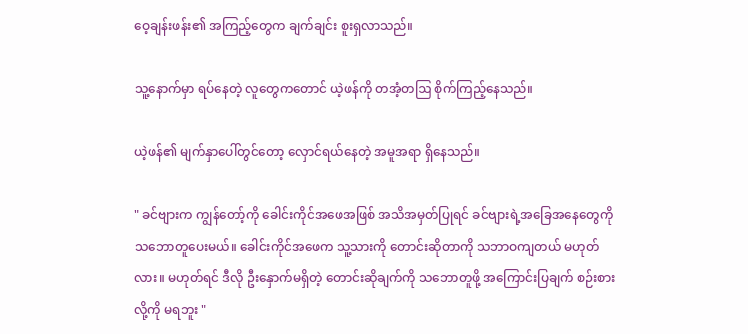ဝေ့ချန်းဖန်း၏ အကြည့်တွေက ချက်ချင်း စူးရှလာသည်။

သူ့နောက်မှာ ရပ်နေတဲ့ လူတွေကတောင် ယဲ့ဖန်ကို တအံ့တဩ စိုက်ကြည့်နေသည်။

ယဲ့ဖန်၏ မျက်နှာပေါ်တွင်တော့ လှောင်ရယ်နေတဲ့ အမူအရာ ရှိနေသည်။

" ခင်ဗျားက ကျွန်တော့်ကို ခေါင်းကိုင်အဖေအဖြစ် အသိအမှတ်ပြုရင် ခင်ဗျားရဲ့အခြေအနေတွေကို သဘောတူပေးမယ်။ ခေါင်းကိုင်အဖေက သူ့သားကို တောင်းဆိုတာကို သဘာဝကျတယ် မဟုတ်လား။ မဟုတ်ရင် ဒီလို ဦးနှောက်မရှိတဲ့ တောင်းဆိုချက်ကို သဘောတူဖို့ အကြောင်းပြချက် စဉ်းစားလို့ကို မရဘူး "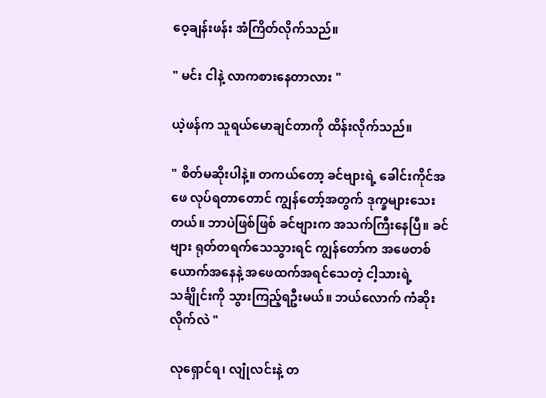ဝေ့ချန်းဖန်း အံကြိတ်လိုက်သည်။

" မင်း ငါနဲ့ လာကစားနေတာလား "

ယဲ့ဖန်က သူရယ်မောချင်တာကို ထိန်းလိုက်သည်။

" စိတ်မဆိုးပါနဲ့။ တကယ်တော့ ခင်ဗျားရဲ့ ခေါင်းကိုင်အဖေ လုပ်ရတာတောင် ကျွန်တော့်အတွက် ဒုက္ခများသေးတယ်။ ဘာပဲဖြစ်ဖြစ် ခင်ဗျားက အသက်ကြီးနေပြီ။ ခင်ဗျား ရုတ်တရက်သေသွားရင် ကျွန်တော်က အဖေတစ်ယောက်အနေနဲ့ အဖေထက်အရင်သေတဲ့ ငါ့သားရဲ့သင်္ချိုင်းကို သွားကြည့်ရဦးမယ်။ ဘယ်လောက် ကံဆိုးလိုက်လဲ "

လုရှောင်ရ၊ လျုံလင်းနဲ့ တ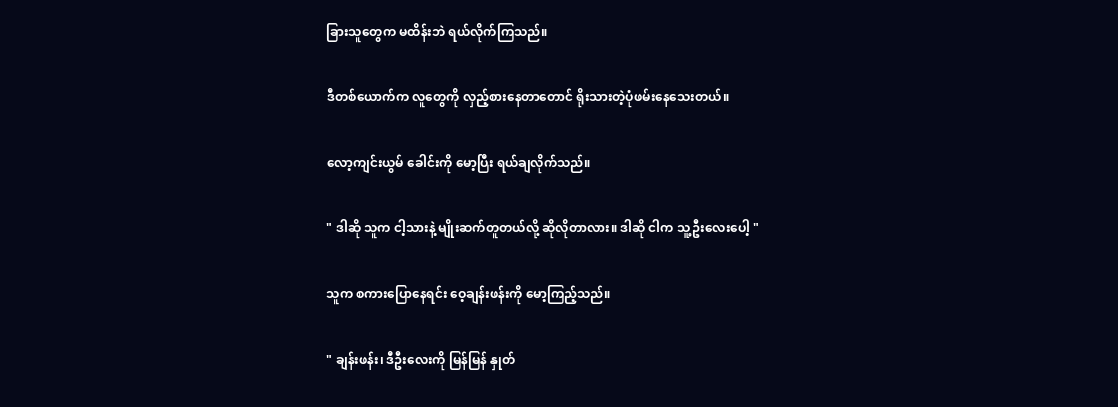ခြားသူတွေက မထိန်းဘဲ ရယ်လိုက်ကြသည်။

ဒီတစ်ယောက်က လူတွေကို လှည့်စားနေတာတောင် ရိုးသားတဲ့ပုံဖမ်းနေသေးတယ်။

လော့ကျင်းယွမ် ခေါင်းကို မော့ပြီး ရယ်ချလိုက်သည်။

" ဒါဆို သူက ငါ့သားနဲ့ မျိုးဆက်တူတယ်လို့ ဆိုလိုတာလား။ ဒါဆို ငါက သူ့ဦးလေးပေါ့ "

သူက စကားပြောနေရင်း ဝေ့ချန်းဖန်းကို မော့ကြည့်သည်။

" ချန်းဖန်း၊ ဒီဦးလေးကို မြန်မြန် နှုတ်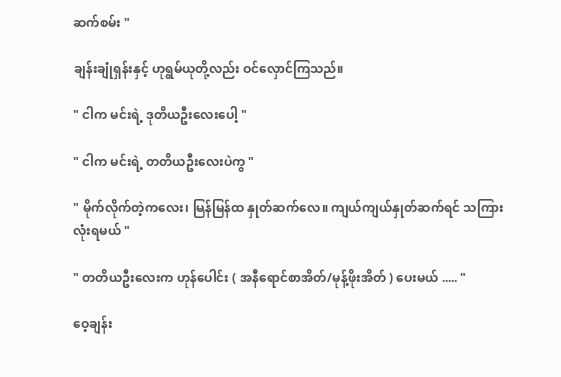ဆက်စမ်း "

ချန်းချုံရှန်းနှင့် ဟုရွမ်ယုတို့လည်း ဝင်လှောင်ကြသည်။

" ငါက မင်းရဲ့ ဒုတိယဦးလေးပေါ့ "

" ငါက မင်းရဲ့ တတိယဦးလေးပဲကွ "

" မိုက်လိုက်တဲ့ကလေး၊ မြန်မြန်ထ နှုတ်ဆက်လေ။ ကျယ်ကျယ်နှုတ်ဆက်ရင် သကြားလုံးရမယ် "

" တတိယဦးလေးက ဟုန်ပေါင်း ( အနီရောင်စာအိတ်/မုန့်ဖိုးအိတ် ) ပေးမယ် ..... "

ဝေ့ချန်း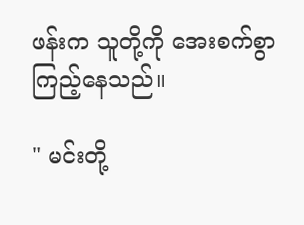ဖန်းက သူတို့ကို အေးစက်စွာကြည့်နေသည်။

" မင်းတို့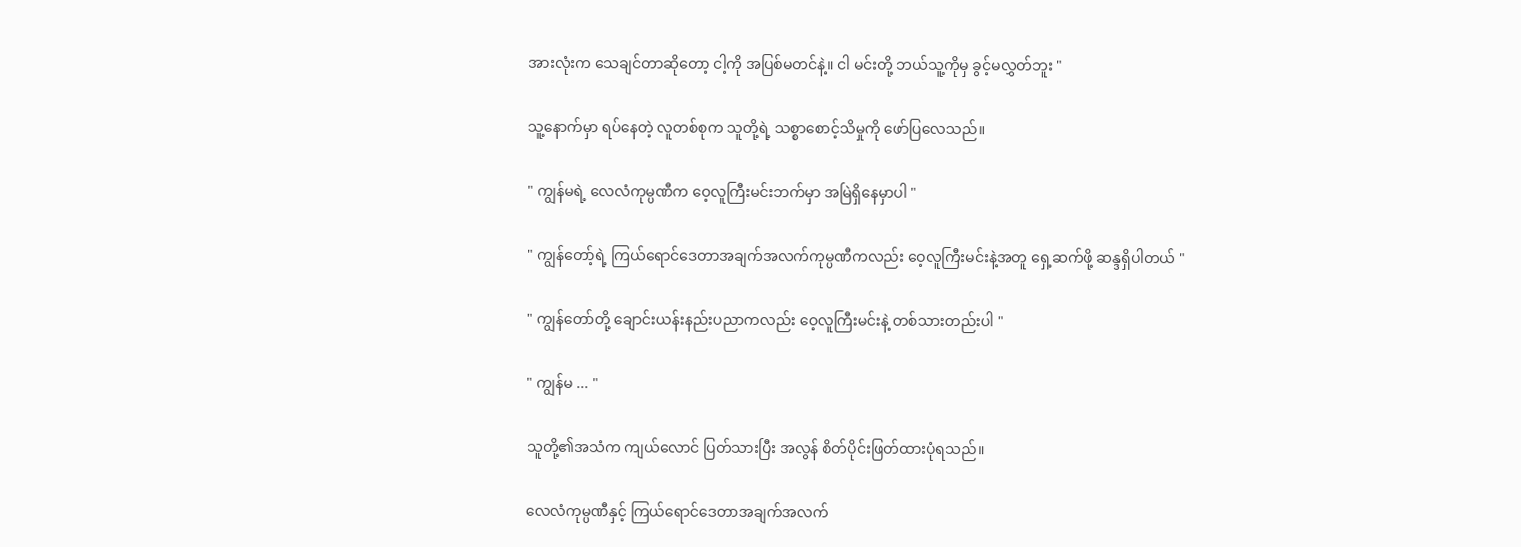အားလုံးက သေချင်တာဆိုတော့ ငါ့ကို အပြစ်မတင်နဲ့။ ငါ မင်းတို့ ဘယ်သူ့ကိုမှ ခွင့်မလွှတ်ဘူး "

သူ့နောက်မှာ ရပ်နေတဲ့ လူတစ်စုက သူတို့ရဲ့ သစ္စာစောင့်သိမှုကို ဖော်ပြလေသည်။

" ကျွန်မရဲ့ လေလံကုမ္ပဏီက ဝေ့လူကြီးမင်းဘက်မှာ အမြဲရှိနေမှာပါ "

" ကျွန်တော့်ရဲ့ ကြယ်ရောင်ဒေတာအချက်အလက်ကုမ္ပဏီကလည်း ဝေ့လူကြီးမင်းနဲ့အတူ ရှေ့ဆက်ဖို့ ဆန္ဒရှိပါတယ် "

" ကျွန်တော်တို့ ချောင်းယန်းနည်းပညာကလည်း ဝေ့လူကြီးမင်းနဲ့ တစ်သားတည်းပါ "

" ကျွန်မ ... "

သူတို့၏အသံက ကျယ်လောင် ပြတ်သားပြီး အလွန် စိတ်ပိုင်းဖြတ်ထားပုံရသည်။

လေလံကုမ္ပဏီနှင့် ကြယ်ရောင်ဒေတာအချက်အလက်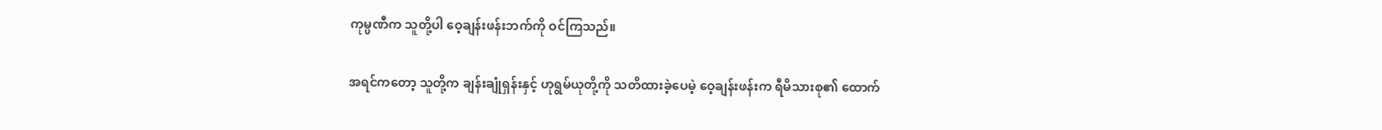ကုမ္ပဏီက သူတို့ပါ ဝေ့ချန်းဖန်းဘက်ကို ဝင်ကြသည်။

အရင်ကတော့ သူတို့က ချန်းချုံရှန်းနှင့် ဟုရွမ်ယုတို့ကို သတိထားခဲ့ပေမဲ့ ဝေ့ချန်းဖန်းက ရီမိသားစု၏ ထောက်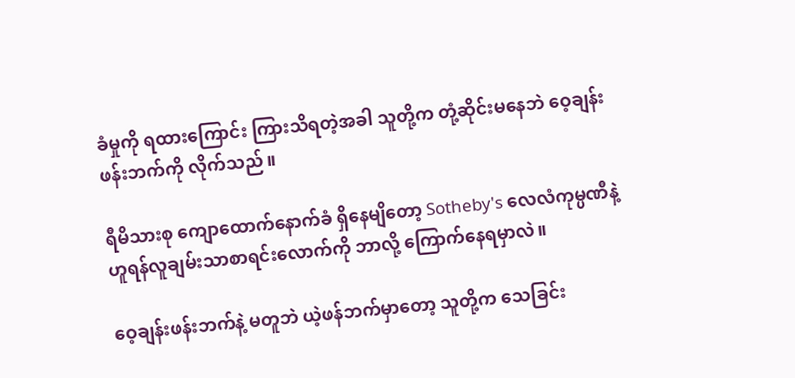ခံမှုကို ရထားကြောင်း ကြားသိရတဲ့အခါ သူတို့က တုံ့ဆိုင်းမနေဘဲ ဝေ့ချန်းဖန်းဘက်ကို လိုက်သည်။

ရီမိသားစု ကျောထောက်နောက်ခံ ရှိနေမျိတော့ Sotheby's လေလံကုမ္ပဏီနဲ့ ဟူရန်လူချမ်းသာစာရင်းလောက်ကို ဘာလို့ ကြောက်နေရမှာလဲ။

ဝေ့ချန်းဖန်းဘက်နဲ့ မတူဘဲ ယဲ့ဖန်ဘက်မှာတော့ သူတို့က သေခြင်း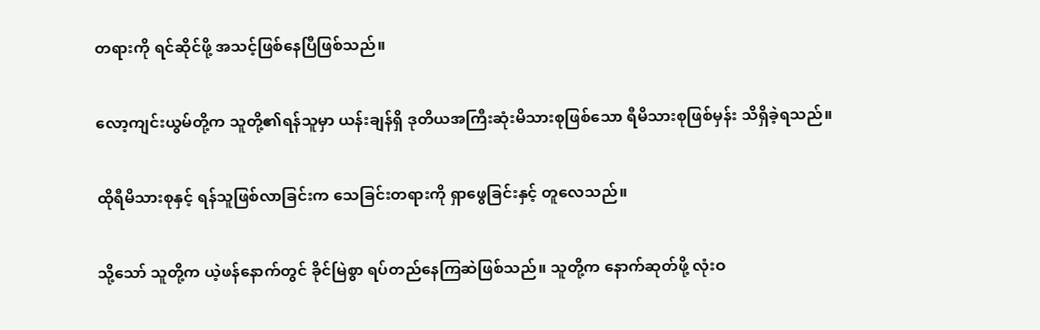တရားကို ရင်ဆိုင်ဖို့ အသင့်ဖြစ်နေပြီဖြစ်သည်။

လော့ကျင်းယွမ်တို့က သူတို့၏ရန်သူမှာ ယန်းချန်ရှိ ဒုတိယအကြီးဆုံးမိသားစုဖြစ်သော ရီမိသားစုဖြစ်မှန်း သိရှိခဲ့ရသည်။

ထိုရီမိသားစုနှင့် ရန်သူဖြစ်လာခြင်းက သေခြင်းတရားကို ရှာဖွေခြင်းနှင့် တူလေသည်။

သို့သော် သူတို့က ယဲ့ဖန်နောက်တွင် ခိုင်မြဲစွာ ရပ်တည်နေကြဆဲဖြစ်သည်။ သူတို့က နောက်ဆုတ်ဖို့ လုံးဝ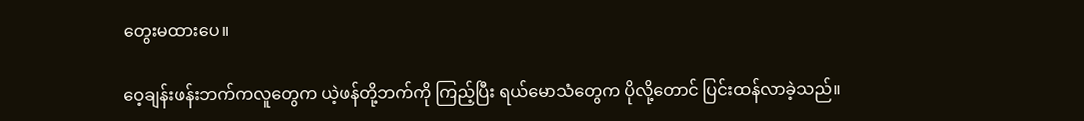တွေးမထားပေ။

ဝေ့ချန်းဖန်းဘက်ကလူတွေက ယဲ့ဖန်တို့ဘက်ကို ကြည့်ပြီး ရယ်မောသံတွေက ပိုလို့တောင် ပြင်းထန်လာခဲ့သည်။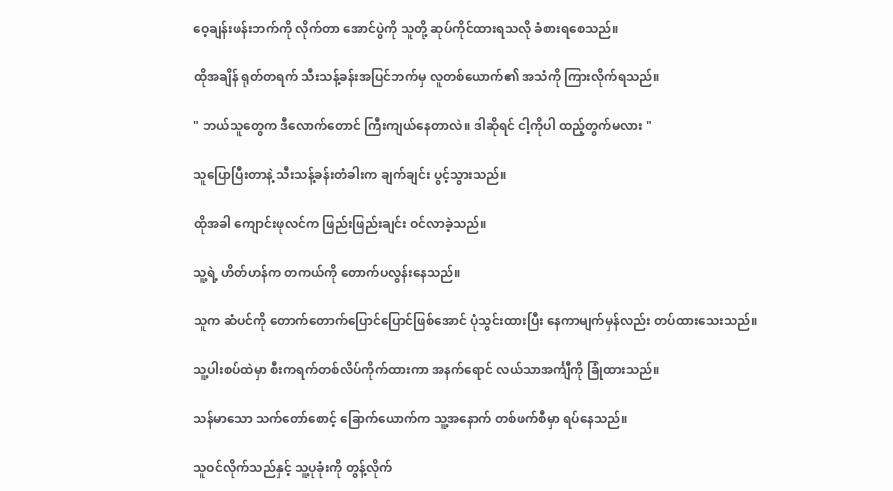ဝေ့ချန်းဖန်းဘက်ကို လိုက်တာ အောင်ပွဲကို သူတို့ ဆုပ်ကိုင်ထားရသလို ခံစားရစေသည်။

ထိုအချိန် ရုတ်တရက် သီးသန့်ခန်းအပြင်ဘက်မှ လူတစ်ယောက်၏ အသံကို ကြားလိုက်ရသည်။

" ဘယ်သူတွေက ဒီလောက်တောင် ကြီးကျယ်နေတာလဲ။ ဒါဆိုရင် ငါ့ကိုပါ ထည့်တွက်မလား "

သူပြောပြီးတာနဲ့ သီးသန့်ခန်းတံခါးက ချက်ချင်း ပွင့်သွားသည်။

ထိုအခါ ကျောင်းဖုလင်က ဖြည်းဖြည်းချင်း ဝင်လာခဲ့သည်။

သူ့ရဲ့ ဟိတ်ဟန်က တကယ်ကို တောက်ပလွန်းနေသည်။

သူက ဆံပင်ကို တောက်တောက်ပြောင်ပြောင်ဖြစ်အောင် ပုံသွင်းထားပြီး နေကာမျက်မှန်လည်း တပ်ထားသေးသည်။

သူ့ပါးစပ်ထဲမှာ စီးကရက်တစ်လိပ်ကိုက်ထားကာ အနက်ရောင် လယ်သာအင်္ကျီကို ခြုံထားသည်။

သန်မာသော သက်တော်စောင့် ခြောက်ယောက်က သူ့အနောက် တစ်ဖက်စီမှာ ရပ်နေသည်။

သူဝင်လိုက်သည်နှင့် သူ့ပုခုံးကို တွန့်လိုက်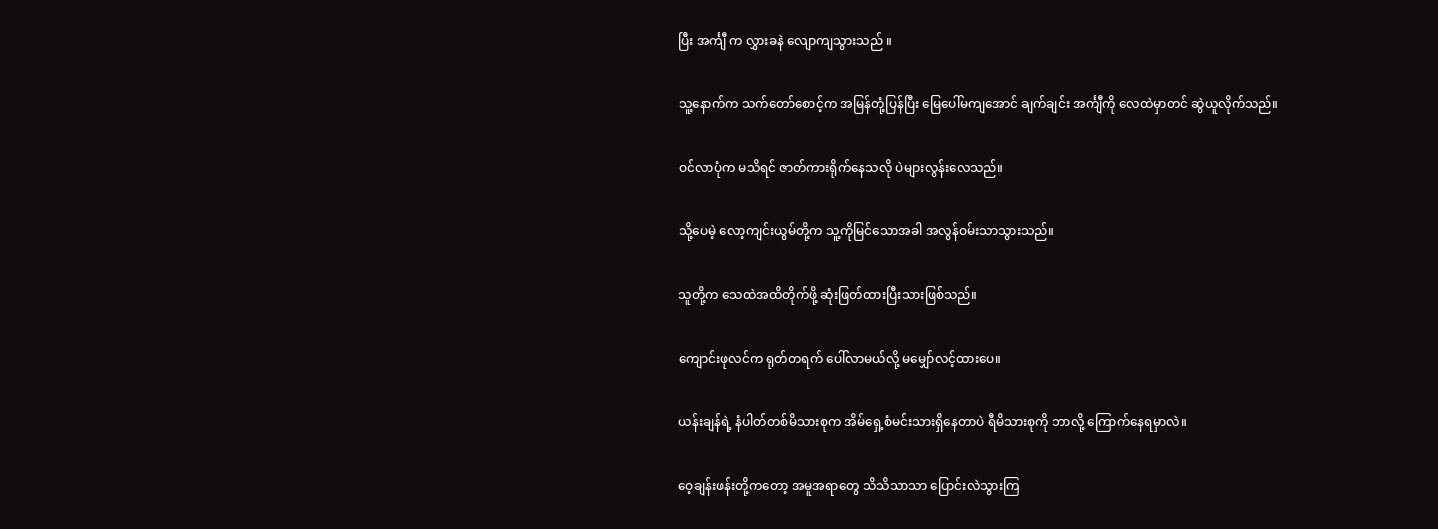ပြီး အင်္ကျီ က လွှားခနဲ လျောကျသွားသည် ။

သူ့နောက်က သက်တော်စောင့်က အမြန်တုံ့ပြန်ပြီး မြေပေါ်မကျအောင် ချက်ချင်း အင်္ကျီကို လေထဲမှာတင် ဆွဲယူလိုက်သည်။

ဝင်လာပုံက မသိရင် ဇာတ်ကားရိုက်နေသလို ပဲများလွန်းလေသည်။

သို့ပေမဲ့ လော့ကျင်းယွမ်တို့က သူ့ကိုမြင်သောအခါ အလွန်ဝမ်းသာသွားသည်။

သူတို့က သေထဲအထိတိုက်ဖို့ ဆုံးဖြတ်ထားပြီးသားဖြစ်သည်။

ကျောင်းဖုလင်က ရုတ်တရက် ပေါ်လာမယ်လို့ မမျှော်လင့်ထားပေ။

ယန်းချန်ရဲ့ နံပါတ်တစ်မိသားစုက အိမ်ရှေ့စံမင်းသားရှိနေတာပဲ ရီမိသားစုကို ဘာလို့ ကြောက်နေရမှာလဲ။

ဝေ့ချန်းဖန်းတို့ကတော့ အမူအရာတွေ သိသိသာသာ ပြောင်းလဲသွားကြ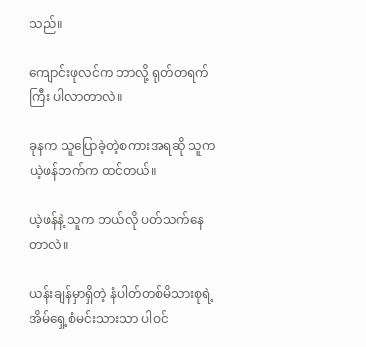သည်။

ကျောင်းဖုလင်က ဘာလို့ ရုတ်တရက်ကြီး ပါလာတာလဲ။

ခုနက သူပြောခဲ့တဲ့စကားအရဆို သူက ယဲ့ဖန်ဘက်က ထင်တယ်။

ယဲ့ဖန်နဲ့ သူက ဘယ်လို ပတ်သက်နေတာလဲ။

ယန်းချန်မှာရှိတဲ့ နံပါတ်တစ်မိသားစုရဲ့ အိမ်ရှေ့စံမင်းသားသာ ပါဝင်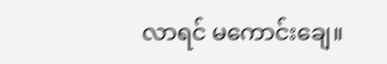လာရင် မကောင်းချေ။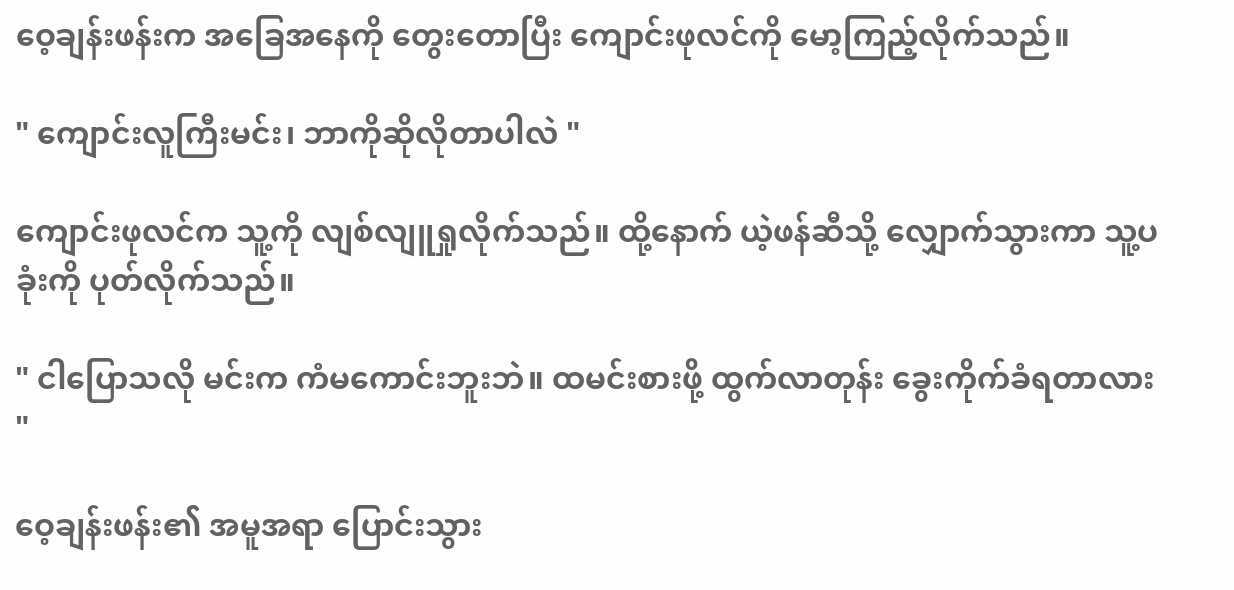ဝေ့ချန်းဖန်းက အခြေအနေကို တွေးတောပြီး ကျောင်းဖုလင်ကို မော့ကြည့်လိုက်သည်။

" ကျောင်းလူကြီးမင်း၊ ဘာကိုဆိုလိုတာပါလဲ "

ကျောင်းဖုလင်က သူ့ကို လျစ်လျူရှုလိုက်သည်။ ထို့နောက် ယဲ့ဖန်ဆီသို့ လျှောက်သွားကာ သူ့ပခုံးကို ပုတ်လိုက်သည်။

" ငါပြောသလို မင်းက ကံမကောင်းဘူးဘဲ။ ထမင်းစားဖို့ ထွက်လာတုန်း ခွေးကိုက်ခံရတာလား "

ဝေ့ချန်းဖန်း၏ အမူအရာ ပြောင်းသွား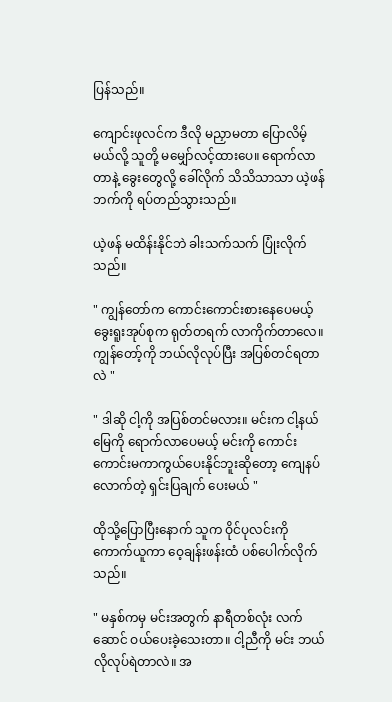ပြန်သည်။

ကျောင်းဖုလင်က ဒီလို မညှာမတာ ပြောလိမ့်မယ်လို့ သူတို့ မမျှော်လင့်ထားပေ။ ရောက်လာတာနဲ့ ခွေးတွေလို့ ခေါ်လိုက် သိသိသာသာ ယဲ့ဖန်ဘက်ကို ရပ်တည်သွားသည်။

ယဲ့ဖန် မထိန်းနိုင်ဘဲ ခါးသက်သက် ပြုံးလိုက်သည်။

" ကျွန်တော်က ကောင်းကောင်းစားနေပေမယ့် ခွေးရူးအုပ်စုက ရုတ်တရက် လာကိုက်တာလေ။ ကျွန်တော့်ကို ဘယ်လိုလုပ်ပြီး အပြစ်တင်ရတာလဲ "

" ဒါဆို ငါ့ကို အပြစ်တင်မလား။ မင်းက ငါ့နယ်မြေကို ရောက်လာပေမယ့် မင်းကို ကောင်းကောင်းမကာကွယ်ပေးနိုင်ဘူးဆိုတော့ ကျေနပ်လောက်တဲ့ ရှင်းပြချက် ပေးမယ် "

ထိုသို့ပြောပြီးနောက် သူက ဝိုင်ပုလင်းကို ကောက်ယူကာ ဝေ့ချန်းဖန်းထံ ပစ်ပေါက်လိုက်သည်။

" မနှစ်ကမှ မင်းအတွက် နာရီတစ်လုံး လက်ဆောင် ဝယ်ပေးခဲ့သေးတာ။ ငါ့ညီကို မင်း ဘယ်လိုလုပ်ရဲတာလဲ။ အ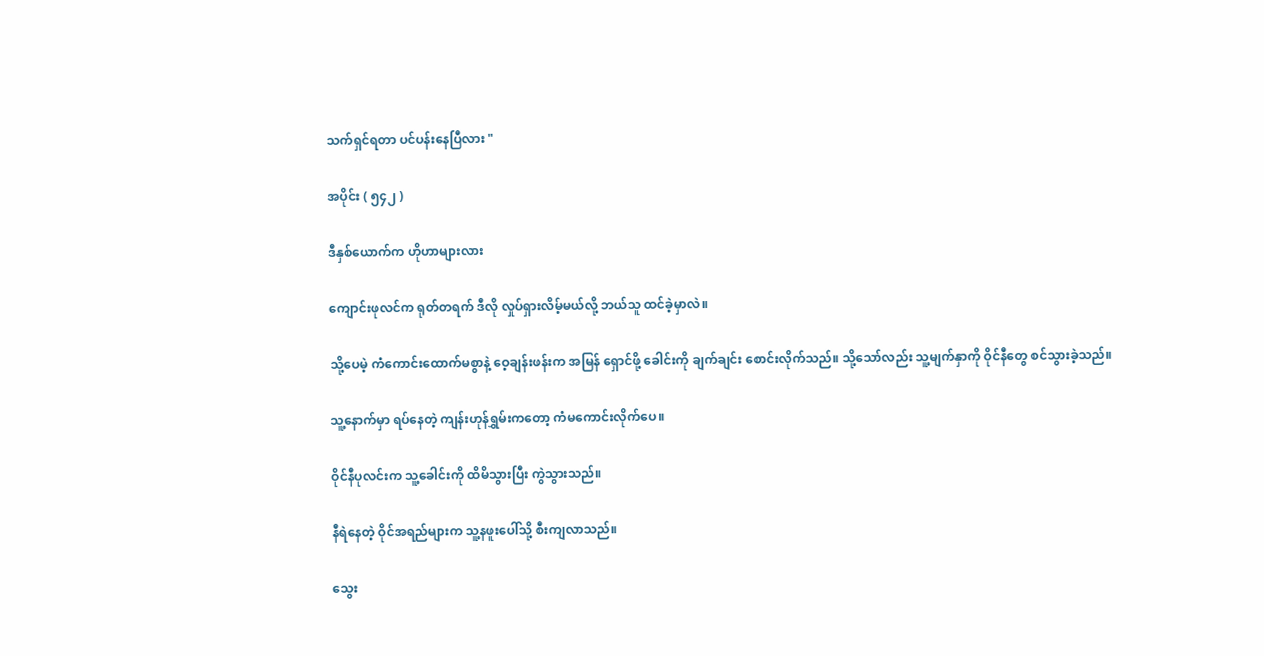သက်ရှင်ရတာ ပင်ပန်းနေပြီလား "

အပိုင်း ( ၅၄၂ )

ဒီနှစ်ယောက်က ဟိုဟာများလား

ကျောင်းဖုလင်က ရုတ်တရက် ဒီလို လှုပ်ရှားလိမ့်မယ်လို့ ဘယ်သူ ထင်ခဲ့မှာလဲ။

သို့ပေမဲ့ ကံကောင်းထောက်မစွာနဲ့ ဝေ့ချန်းဖန်းက အမြန် ရှောင်ဖို့ ခေါင်းကို ချက်ချင်း စောင်းလိုက်သည်။ သို့သော်လည်း သူ့မျက်နှာကို ဝိုင်နီတွေ စင်သွားခဲ့သည်။

သူ့နောက်မှာ ရပ်နေတဲ့ ကျန်းဟုန်ရွှမ်းကတော့ ကံမကောင်းလိုက်ပေ။

ဝိုင်နီပုလင်းက သူ့ခေါင်းကို ထိမိသွားပြီး ကွဲသွားသည်။

နီရဲနေတဲ့ ဝိုင်အရည်များက သူ့နဖူးပေါ်သို့ စီးကျလာသည်။

သွေး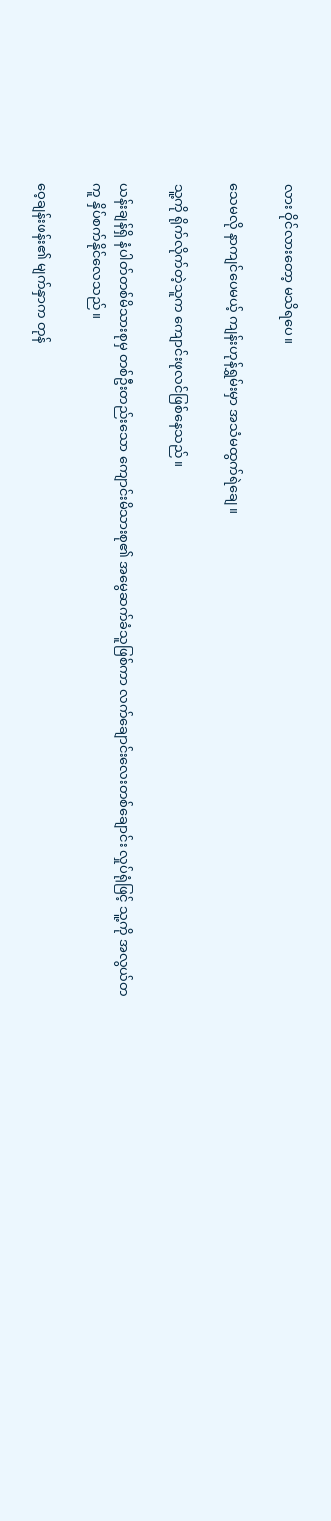လား ဝိုင်လားတော့ မသိရပေ။

သေမလို နာကျင်ပေမယ့် ကျန်းဟုန်ရွှမ်းမှာ အသံမထွက်ရဲချေ။

သူ့ကို ရိုက်လိုက်တဲ့သူက ကျောင်းဖုလင်ဖြစ်နေသည်။

ယန်းချန်ရှိ နံပါတ်တစ်မိသားစုမှ တစ်ဦးတည်းသော ကျောင်းမိသားစု၏ အမွေဆက်ခံသူဖြစ်ကာ လက်ချောင်းလေးတစ်ချောင်း လှုပ်ရုံဖြင့် သူ့ကို အလွယ်တကူ နှိပ်စက်နိုင်လေသည်။

ဝေ့ချန်းဖန်း၏ မျက်နှာက တုန်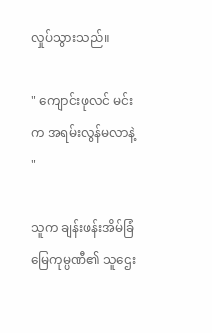လှုပ်သွားသည်။

" ကျောင်းဖုလင် မင်းက အရမ်းလွန်မလာနဲ့ "

သူက ချန်းဖန်းအိမ်ခြံမြေကုမ္ပဏီ၏ သူဌေး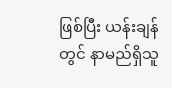ဖြစ်ပြီး ယန်းချန်တွင် နာမည်ရှိသူ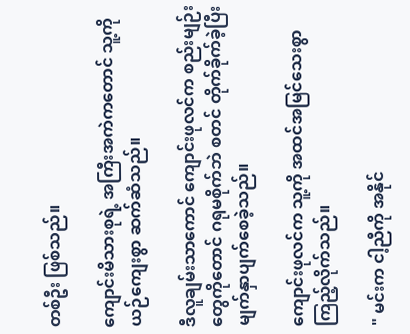တစ်ဦး ဖြစ်သည်။

ကျောင်းမိသားစုရဲ့ အကြီးအကဲကတောင် သူ့ကို ယဉ်ကျေးစွာ ဆက်ဆံသည်။

ဒီလူချမ်းသာကောင် ကျောင်းဖုလင်က စည်းမျဉ်းတွေကိုတောင် ဂရုမစိုက်ဘဲ စတင် တိုက်ခိုက်ခဲ့ပြီး မျက်နှာပျက်စေခဲ့သည်။

ကျောင်းဖုလင်က သူ့ကို အထင်အမြင်သေးစွာ ကြည့်လိုက်သည်။

" မင်းက ငါ့ညီကို အနိုင်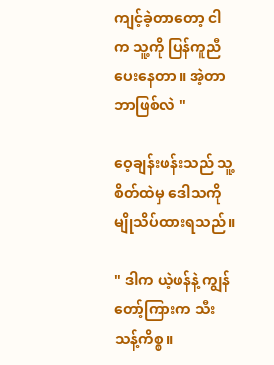ကျင့်ခဲ့တာတော့ ငါက သူ့ကို ပြန်ကူညီပေးနေတာ။ အဲ့တာ ဘာဖြစ်လဲ "

ဝေ့ချန်းဖန်းသည် သူ့စိတ်ထဲမှ ဒေါသကို မျိုသိပ်ထားရသည်။

" ဒါက ယဲ့ဖန်နဲ့ ကျွန်တော့်ကြားက သီးသန့်ကိစ္စ။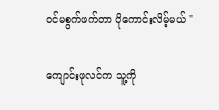ဝင်မစွက်ဖက်တာ ပိုကောင်းလိမ့်မယ် "

ကျောင်းဖုလင်က သူ့ကို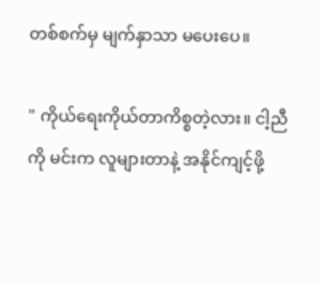တစ်စက်မှ မျက်နှာသာ မပေးပေ။

" ကိုယ်ရေးကိုယ်တာကိစ္စတဲ့လား။ ငါ့ညီကို မင်းက လူများတာနဲ့ အနိုင်ကျင့်ဖို့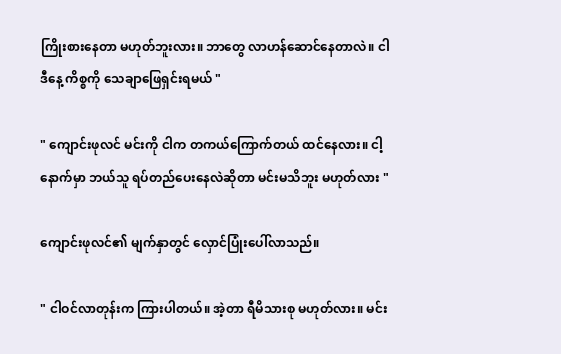ကြိုးစားနေတာ မဟုတ်ဘူးလား။ ဘာတွေ လာဟန်ဆောင်နေတာလဲ။ ငါ ဒီနေ့ ကိစ္စကို သေချာဖြေရှင်းရမယ် "

" ကျောင်းဖုလင် မင်းကို ငါက တကယ်ကြောက်တယ် ထင်နေလား။ ငါ့နောက်မှာ ဘယ်သူ ရပ်တည်ပေးနေလဲဆိုတာ မင်းမသိဘူး မဟုတ်လား "

ကျောင်းဖုလင်၏ မျက်နှာတွင် လှောင်ပြုံးပေါ်လာသည်။

" ငါဝင်လာတုန်းက ကြားပါတယ်။ အဲ့တာ ရီမိသားစု မဟုတ်လား။ မင်း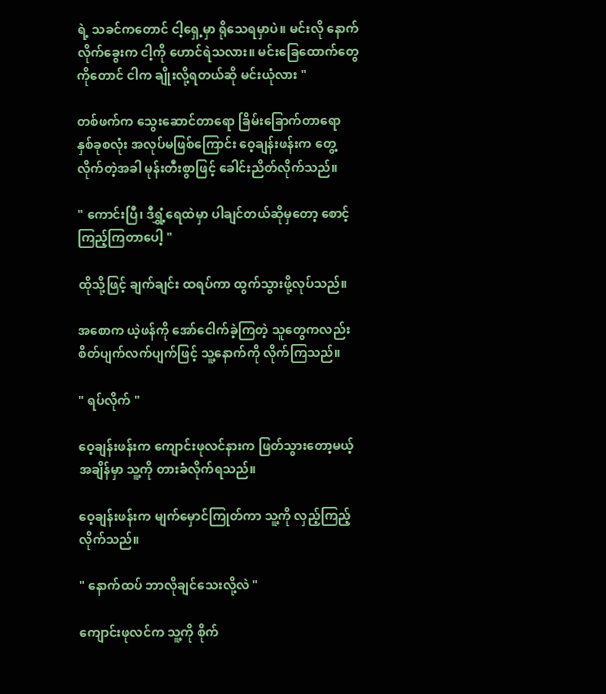ရဲ့ သခင်ကတောင် ငါ့ရှေ့မှာ ရိုသေရမှာပဲ။ မင်းလို နောက်လိုက်ခွေးက ငါ့ကို ဟောင်ရဲသလား။ မင်းခြေထောက်တွေကိုတောင် ငါက ချိုးလို့ရတယ်ဆို မင်းယုံလား "

တစ်ဖက်က သွေးဆောင်တာရော ခြိမ်းခြောက်တာရော နှစ်ခုစလုံး အလုပ်မဖြစ်ကြောင်း ဝေ့ချန်းဖန်းက တွေ့လိုက်တဲ့အခါ မုန်းတီးစွာဖြင့် ခေါင်းညိတ်လိုက်သည်။

" ကောင်းပြီ၊ ဒီရွှံ့ရေထဲမှာ ပါချင်တယ်ဆိုမှတော့ စောင့်ကြည့်ကြတာပေါ့ "

ထိုသို့ဖြင့် ချက်ချင်း ထရပ်ကာ ထွက်သွားဖို့လုပ်သည်။

အစောက ယဲ့ဖန်ကို အော်ငေါက်ခဲ့ကြတဲ့ သူတွေကလည်း စိတ်ပျက်လက်ပျက်ဖြင့် သူ့နောက်ကို လိုက်ကြသည်။

" ရပ်လိုက် "

ဝေ့ချန်းဖန်းက ကျောင်းဖုလင်နားက ဖြတ်သွားတော့မယ့်အချိန်မှာ သူ့ကို တားခံလိုက်ရသည်။

ဝေ့ချန်းဖန်းက မျက်မှောင်ကြုတ်ကာ သူ့ကို လှည့်ကြည့်လိုက်သည်။

" နောက်ထပ် ဘာလိုချင်သေးလို့လဲ "

ကျောင်းဖုလင်က သူ့ကို စိုက်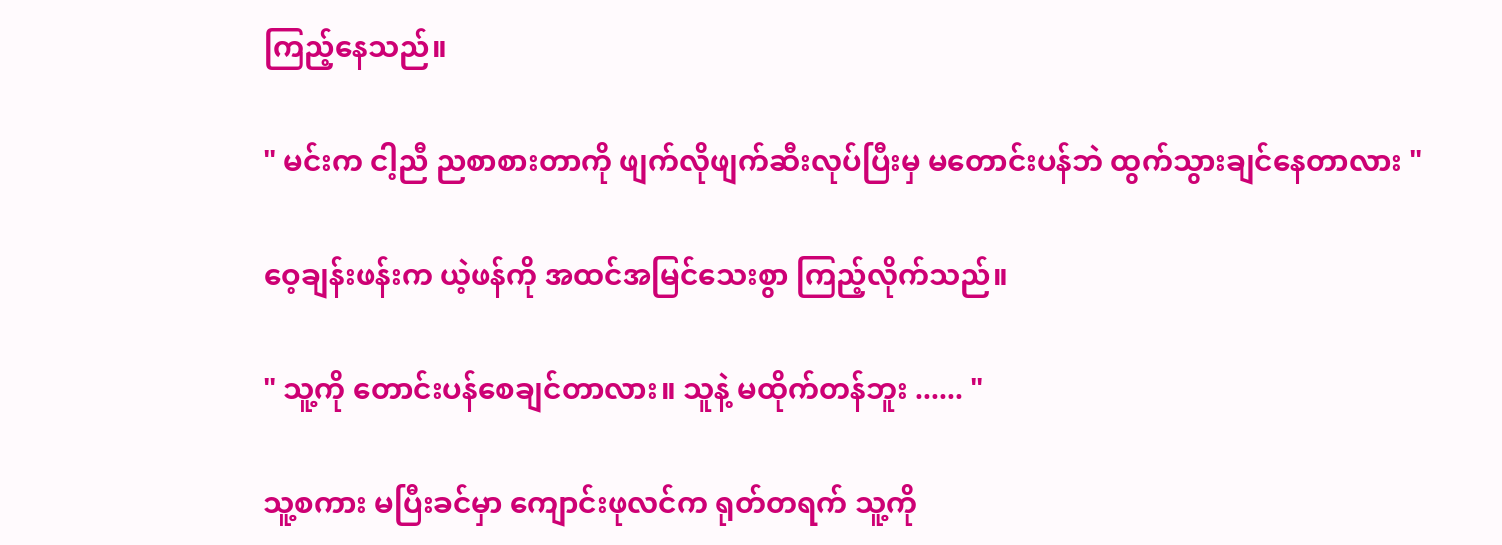ကြည့်နေသည်။

" မင်းက ငါ့ညီ ညစာစားတာကို ဖျက်လိုဖျက်ဆီးလုပ်ပြီးမှ မတောင်းပန်ဘဲ ထွက်သွားချင်နေတာလား "

ဝေ့ချန်းဖန်းက ယဲ့ဖန်ကို အထင်အမြင်သေးစွာ ကြည့်လိုက်သည်။

" သူ့ကို တောင်းပန်စေချင်တာလား။ သူနဲ့ မထိုက်တန်ဘူး ...... "

သူ့စကား မပြီးခင်မှာ ကျောင်းဖုလင်က ရုတ်တရက် သူ့ကို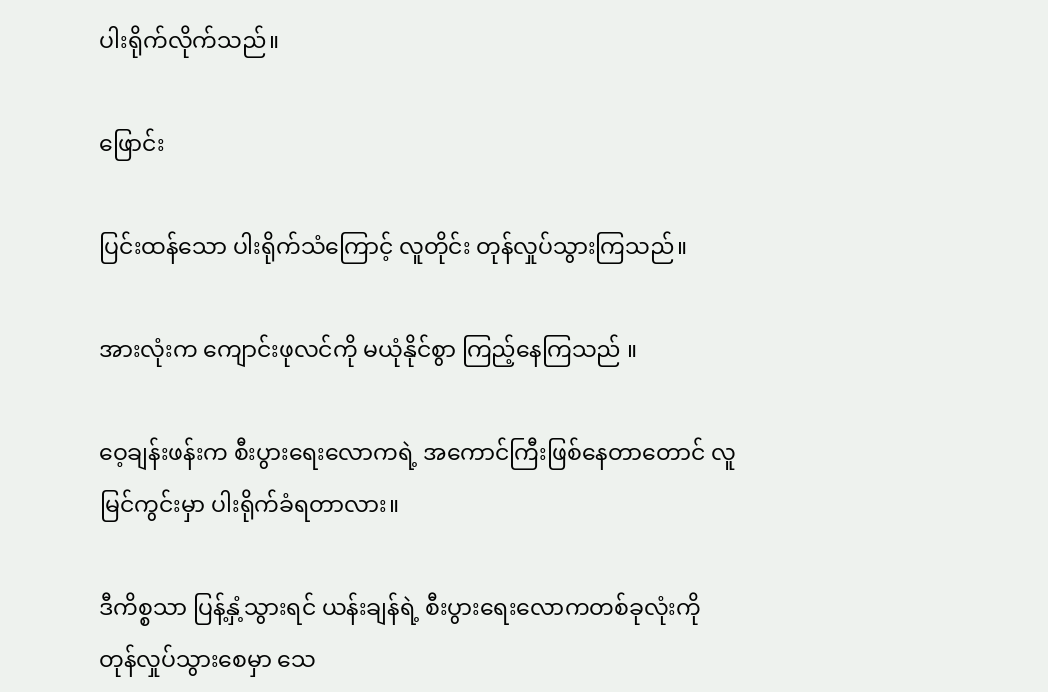ပါးရိုက်လိုက်သည်။

ဖြောင်း

ပြင်းထန်သော ပါးရိုက်သံကြောင့် လူတိုင်း တုန်လှုပ်သွားကြသည်။

အားလုံးက ကျောင်းဖုလင်ကို မယုံနိုင်စွာ ကြည့်နေကြသည် ။

ဝေ့ချန်းဖန်းက စီးပွားရေးလောကရဲ့ အကောင်ကြီးဖြစ်နေတာတောင် လူမြင်ကွင်းမှာ ပါးရိုက်ခံရတာလား။

ဒီကိစ္စသာ ပြန့်နှံ့သွားရင် ယန်းချန်ရဲ့ စီးပွားရေးလောကတစ်ခုလုံးကို တုန်လှုပ်သွားစေမှာ သေ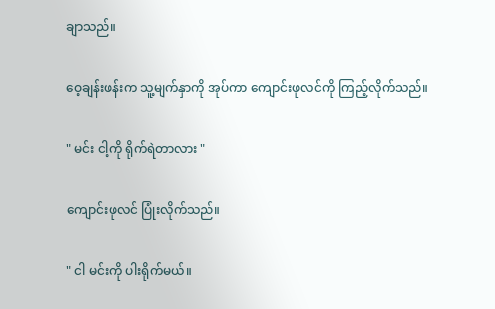ချာသည်။

ဝေ့ချန်းဖန်းက သူ့မျက်နှာကို အုပ်ကာ ကျောင်းဖုလင်ကို ကြည့်လိုက်သည်။

" မင်း ငါ့ကို ရိုက်ရဲတာလား "

ကျောင်းဖုလင် ပြုံးလိုက်သည်။

" ငါ မင်းကို ပါးရိုက်မယ်။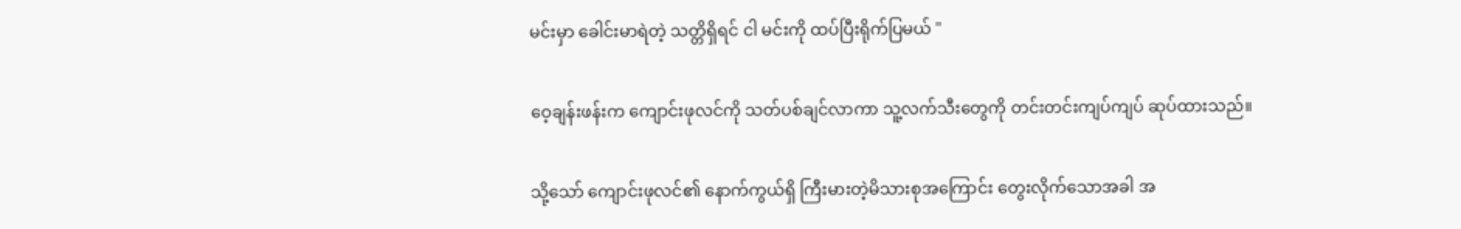မင်းမှာ ခေါင်းမာရဲတဲ့ သတ္တိရှိရင် ငါ မင်းကို ထပ်ပြီးရိုက်ပြမယ် "

ဝေ့ချန်းဖန်းက ကျောင်းဖုလင်ကို သတ်ပစ်ချင်လာကာ သူ့လက်သီးတွေကို တင်းတင်းကျပ်ကျပ် ဆုပ်ထားသည်။

သို့သော် ကျောင်းဖုလင်၏ နောက်ကွယ်ရှိ ကြီးမားတဲ့မိသားစုအကြောင်း တွေးလိုက်သောအခါ အ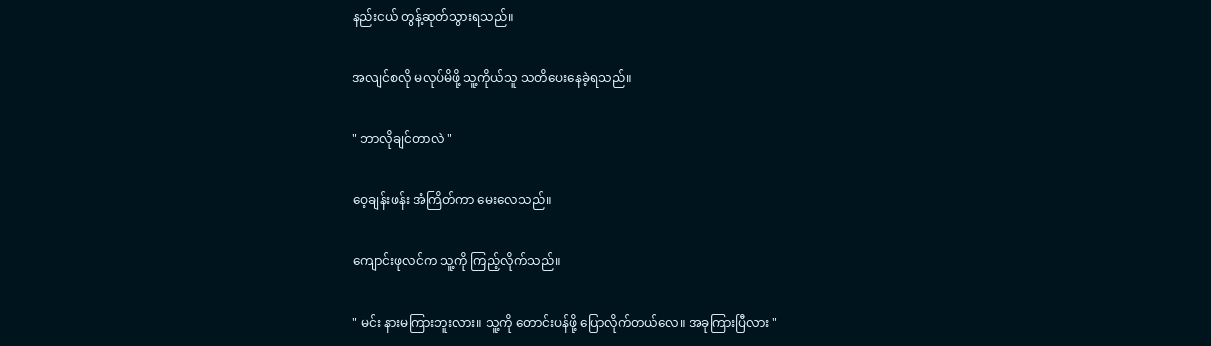နည်းငယ် တွန့်ဆုတ်သွားရသည်။

အလျင်စလို မလုပ်မိဖို့ သူ့ကိုယ်သူ သတိပေးနေခဲ့ရသည်။

" ဘာလိုချင်တာလဲ "

ဝေ့ချန်းဖန်း အံကြိတ်ကာ မေးလေသည်။

ကျောင်းဖုလင်က သူ့ကို ကြည့်လိုက်သည်။

" မင်း နားမကြားဘူးလား။ သူ့ကို တောင်းပန်ဖို့ ပြောလိုက်တယ်လေ။ အခုကြားပြီလား "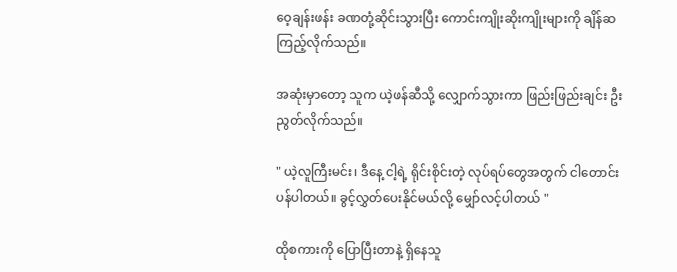ဝေ့ချန်းဖန်း ခဏတုံ့ဆိုင်းသွားပြီး ကောင်းကျိုးဆိုးကျိုးများကို ချိန်ဆကြည့်လိုက်သည်။

အဆုံးမှာတော့ သူက ယဲ့ဖန်ဆီသို့ လျှောက်သွားကာ ဖြည်းဖြည်းချင်း ဦးညွတ်လိုက်သည်။

" ယဲ့လူကြီးမင်း၊ ဒီနေ့ ငါ့ရဲ့ ရိုင်းစိုင်းတဲ့ လုပ်ရပ်တွေအတွက် ငါတောင်းပန်ပါတယ်။ ခွင့်လွှတ်ပေးနိုင်မယ်လို့ မျှော်လင့်ပါတယ် "

ထိုစကားကို ပြောပြီးတာနဲ့ ရှိနေသူ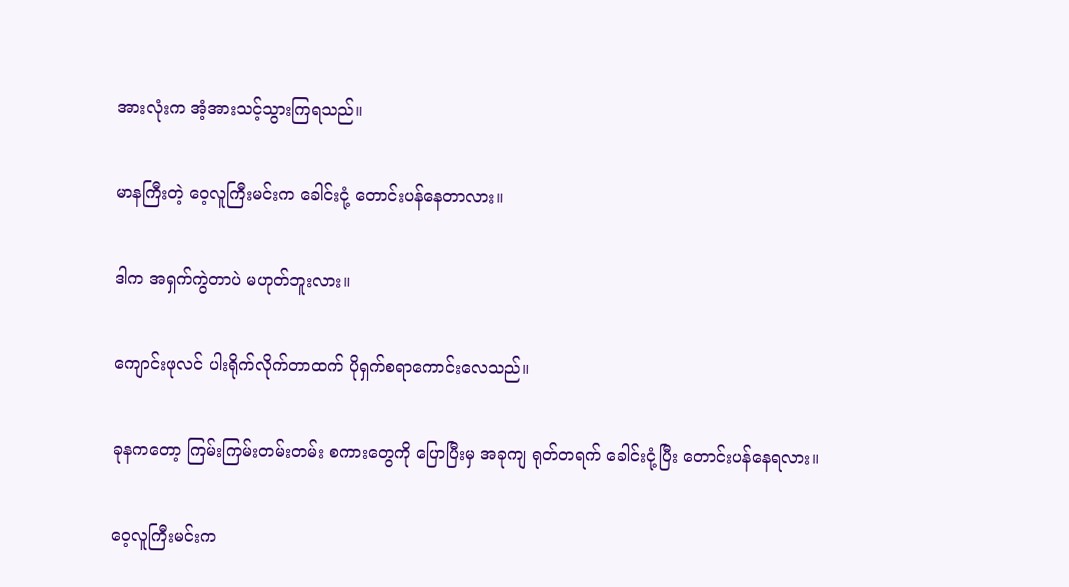အားလုံးက အံ့အားသင့်သွားကြရသည်။

မာနကြီးတဲ့ ဝေ့လူကြီးမင်းက ခေါင်းငုံ့ တောင်းပန်နေတာလား။

ဒါက အရှက်ကွဲတာပဲ မဟုတ်ဘူးလား။

ကျောင်းဖုလင် ပါးရိုက်လိုက်တာထက် ပိုရှက်စရာကောင်းလေသည်။

ခုနကတော့ ကြမ်းကြမ်းတမ်းတမ်း စကားတွေကို ပြောပြီးမှ အခုကျ ရုတ်တရက် ခေါင်းငုံ့ပြီး တောင်းပန်နေရလား။

ဝေ့လူကြီးမင်းက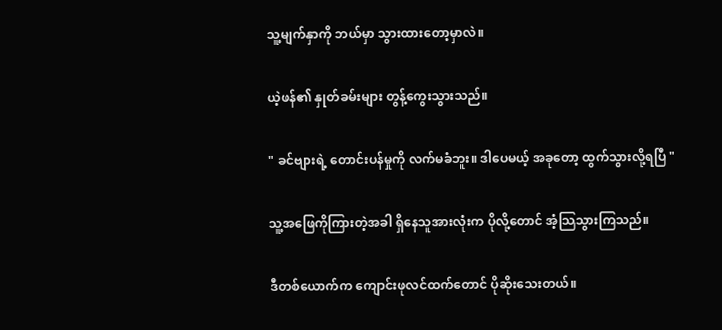သူ့မျက်နှာကို ဘယ်မှာ သွားထားတော့မှာလဲ။

ယဲ့ဖန်၏ နှုတ်ခမ်းများ တွန့်ကွေးသွားသည်။

" ခင်ဗျားရဲ့ တောင်းပန်မှုကို လက်မခံဘူး။ ဒါပေမယ့် အခုတော့ ထွက်သွားလို့ရပြီ "

သူ့အဖြေကိုကြားတဲ့အခါ ရှိနေသူအားလုံးက ပိုလို့တောင် အံ့သြသွားကြသည်။

ဒီတစ်ယောက်က ကျောင်းဖုလင်ထက်တောင် ပိုဆိုးသေးတယ်။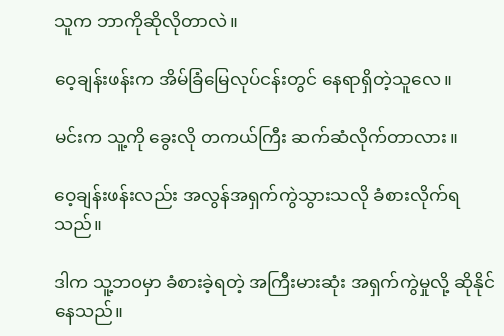သူက ဘာကိုဆိုလိုတာလဲ။

ဝေ့ချန်းဖန်းက အိမ်ခြံမြေလုပ်ငန်းတွင် နေရာရှိတဲ့သူလေ။

မင်းက သူ့ကို ခွေးလို တကယ်ကြီး ဆက်ဆံလိုက်တာလား။

ဝေ့ချန်းဖန်းလည်း အလွန်အရှက်ကွဲသွားသလို ခံစားလိုက်ရသည်။

ဒါက သူ့ဘ၀မှာ ခံစားခဲ့ရတဲ့ အကြီးမားဆုံး အရှက်ကွဲမှုလို့ ဆိုနိုင်နေသည်။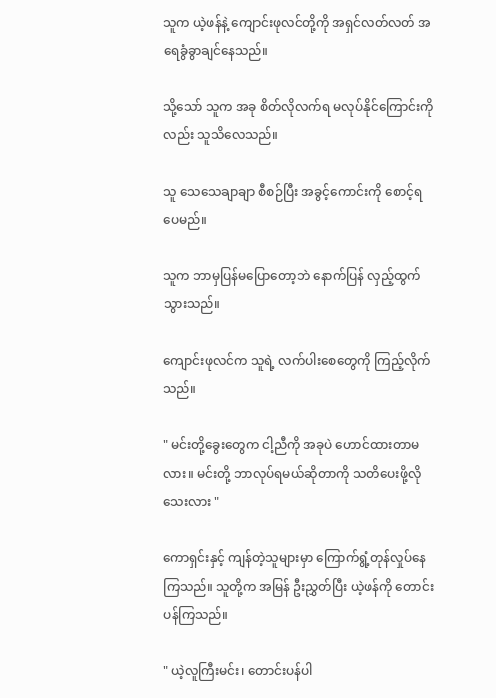သူက ယဲ့ဖန်နဲ့ ကျောင်းဖုလင်တို့ကို အရှင်လတ်လတ် အရေခွံခွာချင်နေသည်။

သို့သော် သူက အခု စိတ်လိုလက်ရ မလုပ်နိုင်ကြောင်းကိုလည်း သူသိလေသည်။

သူ သေသေချာချာ စီစဉ်ပြီး အခွင့်ကောင်းကို စောင့်ရပေမည်။

သူက ဘာမှပြန်မပြောတော့ဘဲ နောက်ပြန် လှည့်ထွက်သွားသည်။

ကျောင်းဖုလင်က သူရဲ့ လက်ပါးစေတွေကို ကြည့်လိုက်သည်။

" မင်းတို့ခွေးတွေက ငါ့ညီကို အခုပဲ ဟောင်ထားတာမလား။ မင်းတို့ ဘာလုပ်ရမယ်ဆိုတာကို သတိပေးဖို့လိုသေးလား "

ကောရှင်းနှင့် ကျန်တဲ့သူများမှာ ကြောက်ရွံ့တုန်လှုပ်နေကြသည်။ သူတို့က အမြန် ဦးညွှတ်ပြီး ယဲ့ဖန်ကို တောင်းပန်ကြသည်။

" ယဲ့လူကြီးမင်း၊ တောင်းပန်ပါ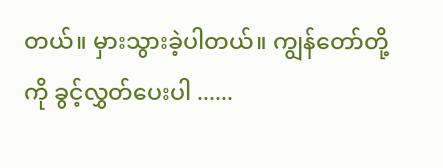တယ်။ မှားသွားခဲ့ပါတယ်။ ကျွန်တော်တို့ကို ခွင့်လွှတ်ပေးပါ ......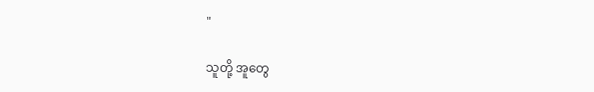"

သူတို့ အူတွေ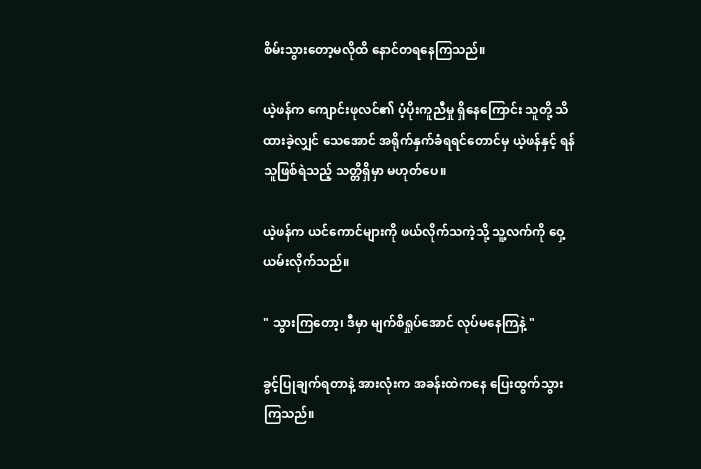စိမ်းသွားတော့မလိုထိ နောင်တရနေကြသည်။

ယဲ့ဖန်က ကျောင်းဖုလင်၏ ပံ့ပိုးကူညီမှု ရှိနေကြောင်း သူတို့ သိထားခဲ့လျှင် သေအောင် အရိုက်နှက်ခံရရင်တောင်မှ ယဲ့ဖန်နှင့် ရန်သူဖြစ်ရဲသည့် သတ္တိရှိမှာ မဟုတ်ပေ။

ယဲ့ဖန်က ယင်ကောင်များကို ဖယ်လိုက်သကဲ့သို့ သူ့လက်ကို ဝှေ့ယမ်းလိုက်သည်။

" သွားကြတော့၊ ဒီမှာ မျက်စိရှုပ်အောင် လုပ်မနေကြနဲ့ "

ခွင့်ပြုချက်ရတာနဲ့ အားလုံးက အခန်းထဲကနေ ပြေးထွက်သွားကြသည်။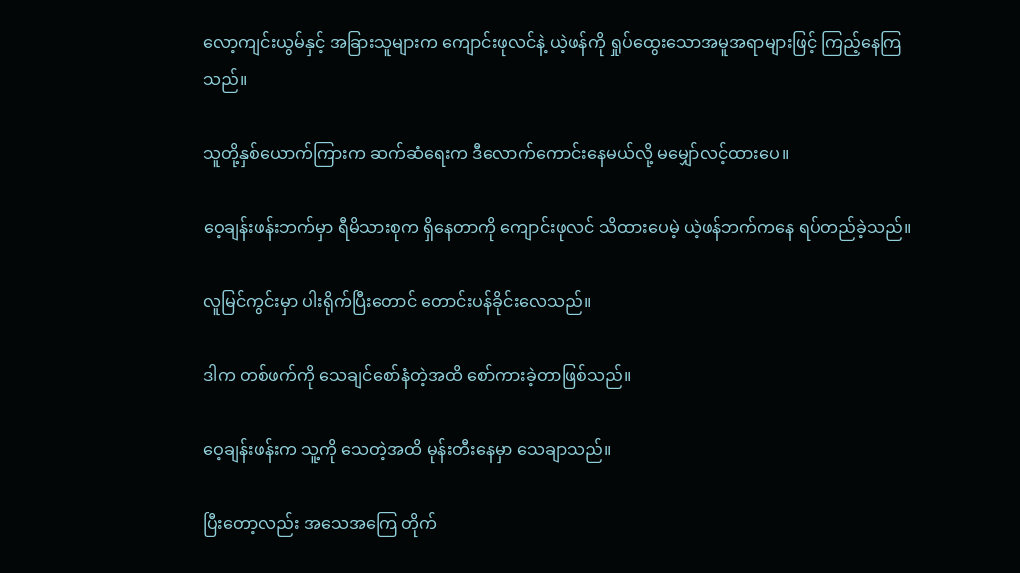လော့ကျင်းယွမ်နှင့် အခြားသူများက ကျောင်းဖုလင်နဲ့ ယဲ့ဖန်ကို ရှုပ်ထွေးသောအမူအရာများဖြင့် ကြည့်နေကြသည်။

သူတို့နှစ်ယောက်ကြားက ဆက်ဆံရေးက ဒီလောက်ကောင်းနေမယ်လို့ မမျှော်လင့်ထားပေ။

ဝေ့ချန်းဖန်းဘက်မှာ ရီမိသားစုက ရှိနေတာကို ကျောင်းဖုလင် သိထားပေမဲ့ ယဲ့ဖန်ဘက်ကနေ ရပ်တည်ခဲ့သည်။

လူမြင်ကွင်းမှာ ပါးရိုက်ပြီးတောင် တောင်းပန်ခိုင်းလေသည်။

ဒါက တစ်ဖက်ကို သေချင်စော်နံတဲ့အထိ စော်ကားခဲ့တာဖြစ်သည်။

ဝေ့ချန်းဖန်းက သူ့ကို သေတဲ့အထိ မုန်းတီးနေမှာ သေချာသည်။

ပြီးတော့လည်း အသေအကြေ တိုက်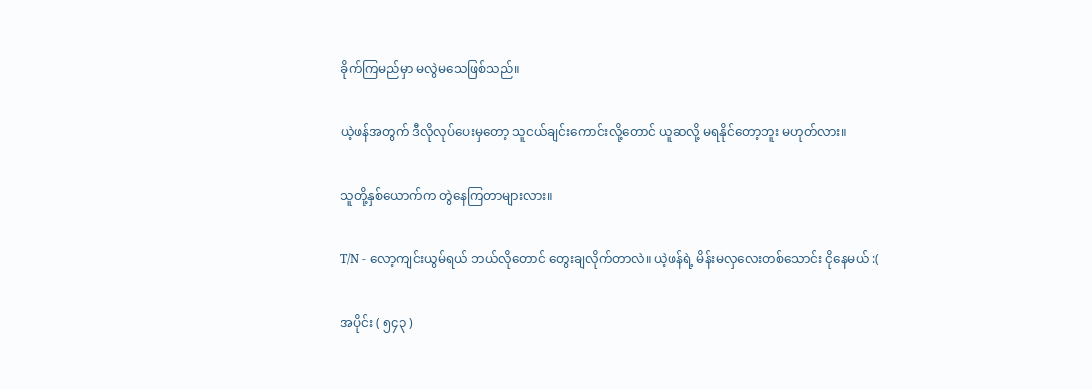ခိုက်ကြမည်မှာ မလွဲမသေဖြစ်သည်။

ယဲ့ဖန်အတွက် ဒီလိုလုပ်ပေးမှတော့ သူငယ်ချင်းကောင်းလို့တောင် ယူဆလို့ မရနိုင်တော့ဘူး မဟုတ်လား။

သူတို့နှစ်ယောက်က တွဲနေကြတာများလား။

T/N - လော့ကျင်းယွမ်ရယ် ဘယ်လိုတောင် တွေးချလိုက်တာလဲ။ ယဲ့ဖန်ရဲ့ မိန်းမလှလေးတစ်သောင်း ငိုနေမယ် :(

အပိုင်း ( ၅၄၃ )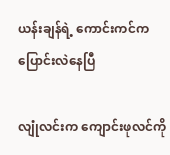ယန်းချန်ရဲ့ ကောင်းကင်က ပြောင်းလဲနေပြီ

လျုံလင်းက ကျောင်းဖုလင်ကို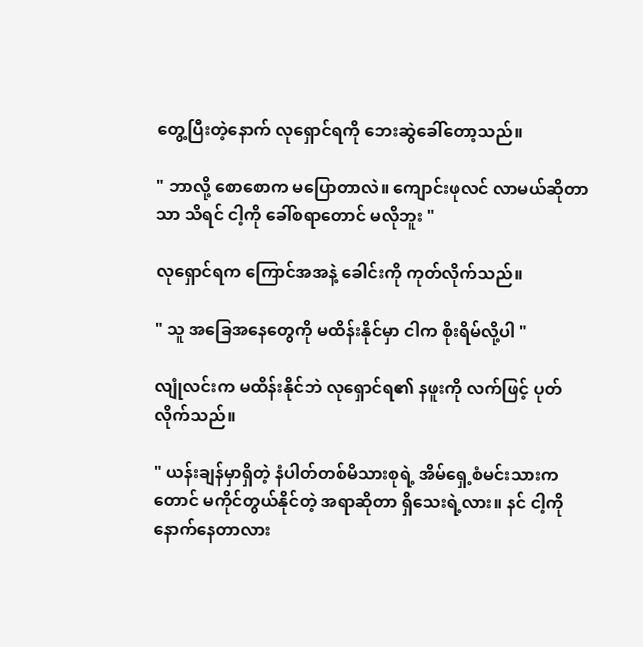တွေ့ပြီးတဲ့နောက် လုရှောင်ရကို ဘေးဆွဲခေါ်တော့သည်။

" ဘာလို့ စောစောက မပြောတာလဲ။ ကျောင်းဖုလင် လာမယ်ဆိုတာသာ သိရင် ငါ့ကို ခေါ်စရာတောင် မလိုဘူး "

လုရှောင်ရက ကြောင်အအနဲ့ ခေါင်းကို ကုတ်လိုက်သည်။

" သူ အခြေအနေတွေကို မထိန်းနိုင်မှာ ငါက စိုးရိမ်လို့ပါ "

လျုံလင်းက မထိန်းနိုင်ဘဲ လုရှောင်ရ၏ နဖူးကို လက်ဖြင့် ပုတ်လိုက်သည်။

" ယန်းချန်မှာရှိတဲ့ နံပါတ်တစ်မိသားစုရဲ့ အိမ်ရှေ့စံမင်းသားကတောင် မကိုင်တွယ်နိုင်တဲ့ အရာဆိုတာ ရှိသေးရဲ့လား။ နင် ငါ့ကို နောက်နေတာလား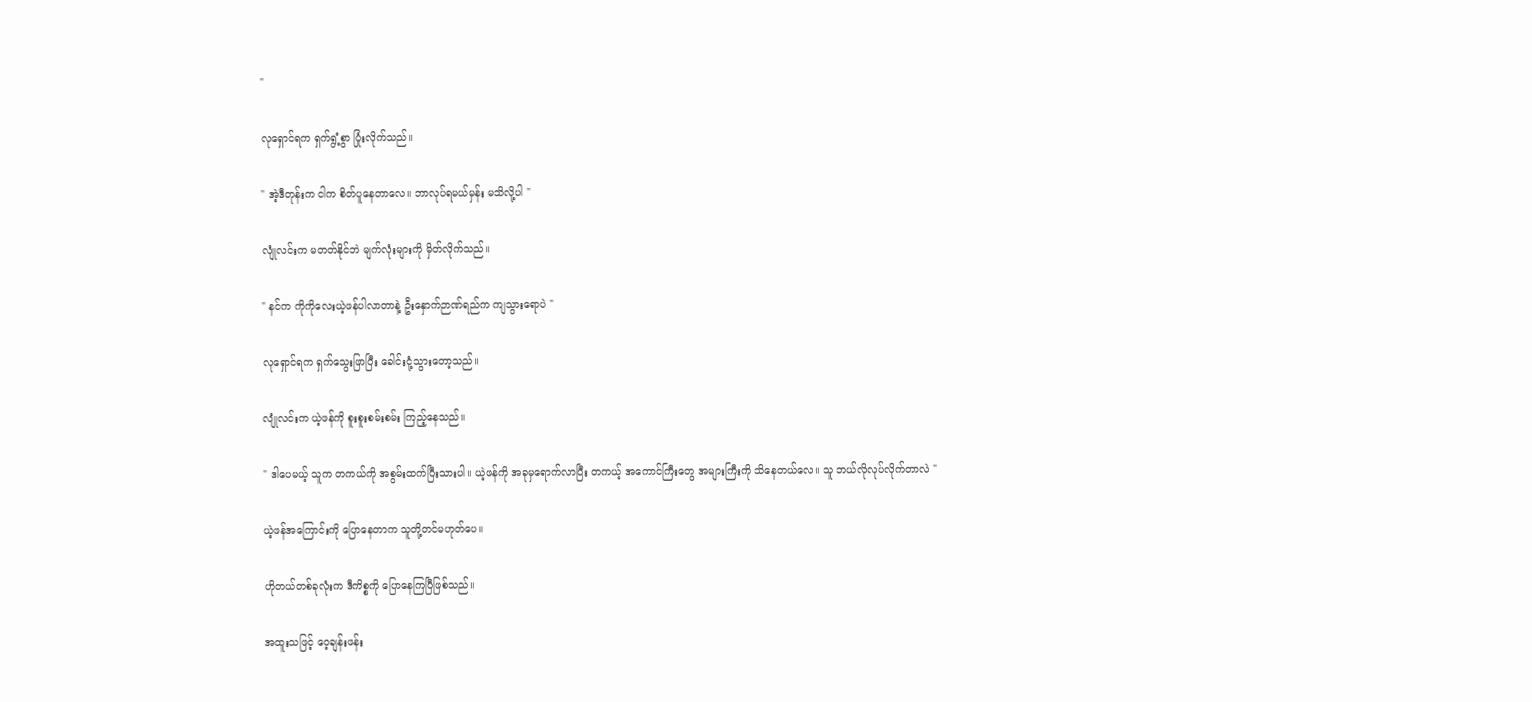"

လုရှောင်ရက ရှက်ရွံ့စွာ ပြုံးလိုက်သည်။

" အဲ့ဒီတုန်းက ငါက စိတ်ပူနေတာလေ။ ဘာလုပ်ရမယ်မှန်း မသိလို့ပါ "

လျုံလင်းက မတတ်နိုင်ဘဲ မျက်လုံးများကို မှိတ်လိုက်သည်။

" နင်က ကိုကိုလေးယဲ့ဖန်ပါလာတာနဲ့ ဦးနှောက်ဉာဏ်ရည်က ကျသွားရောပဲ "

လုရှောင်ရက ရှက်သွေးဖြာပြီး ခေါင်းငုံ့သွားတော့သည်။

လျုံလင်းက ယဲ့ဖန်ကို စူးစူးစမ်းစမ်း ကြည့်နေသည်။

" ဒါပေမယ့် သူက တကယ်ကို အစွမ်းထက်ပြီးသားပါ။ ယဲ့ဖန်ကို အခုမှရောက်လာပြီး တကယ့် အကောင်ကြီးတွေ အများကြီးကို သိနေတယ်လေ။ သူ ဘယ်လိုလုပ်လိုက်တာလဲ "

ယဲ့ဖန်အကြောင်းကို ပြောနေတာက သူတို့တင်မဟုတ်ပေ။

ဟိုတယ်တစ်ခုလုံးက ဒီကိစ္စကို ပြောနေကြပြီဖြစ်သည်။

အထူးသဖြင့် ဝေ့ချန်းဖန်း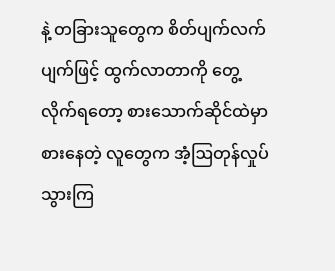နဲ့ တခြားသူတွေက စိတ်ပျက်လက်ပျက်ဖြင့် ထွက်လာတာကို တွေ့လိုက်ရတော့ စားသောက်ဆိုင်ထဲမှာ စားနေတဲ့ လူတွေက အံ့ဩတုန်လှုပ်သွားကြ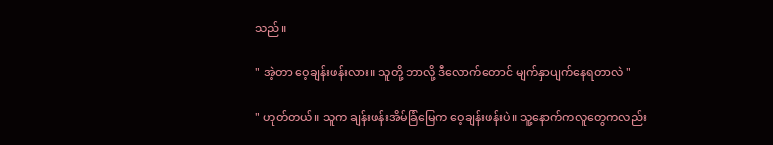သည်။

" အဲ့တာ ဝေ့ချန်းဖန်းလား။ သူတို့ ဘာလို့ ဒီလောက်တောင် မျက်နှာပျက်နေရတာလဲ "

" ဟုတ်တယ်။ သူက ချန်းဖန်းအိမ်ခြံမြေက ဝေ့ချန်းဖန်းပဲ။ သူ့နောက်ကလူတွေကလည်း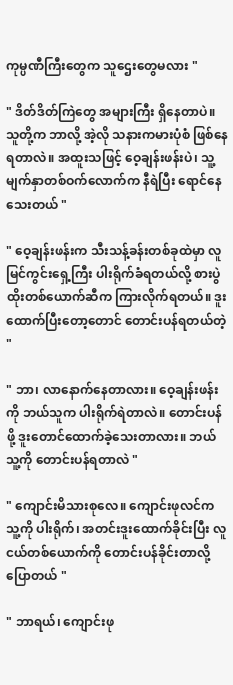ကုမ္ပဏီကြီးတွေက သူဌေးတွေမလား "

" ဒိတ်ဒိတ်ကြဲတွေ အများကြီး ရှိနေတာပဲ။ သူတို့က ဘာလို့ အဲ့လို သနားကမားပုံစံ ဖြစ်နေရတာလဲ။ အထူးသဖြင့် ဝေ့ချန်းဖန်းပဲ၊ သူ့မျက်နှာတစ်ဝက်လောက်က နီရဲပြီး ရောင်နေသေးတယ် "

" ဝေ့ချန်းဖန်းက သီးသန့်ခန်းတစ်ခုထဲမှာ လူမြင်ကွင်းရှေ့ကြီး ပါးရိုက်ခံရတယ်လို့ စားပွဲထိုးတစ်ယောက်ဆီက ကြားလိုက်ရတယ်။ ဒူးထောက်ပြီးတော့တောင် တောင်းပန်ရတယ်တဲ့ "

" ဘာ၊ လာနောက်နေတာလား။ ဝေ့ချန်းဖန်းကို ဘယ်သူက ပါးရိုက်ရဲတာလဲ။ တောင်းပန်ဖို့ ဒူးတောင်ထောက်ခဲ့သေးတာလား။ ဘယ်သူ့ကို တောင်းပန်ရတာလဲ "

" ကျောင်းမိသားစုလေ။ ကျောင်းဖုလင်က သူ့ကို ပါးရိုက်၊ အတင်းဒူးထောက်ခိုင်းပြီး လူငယ်တစ်ယောက်ကို တောင်းပန်ခိုင်းတာလို့ ပြောတယ် "

" ဘာရယ်၊ ကျောင်းဖု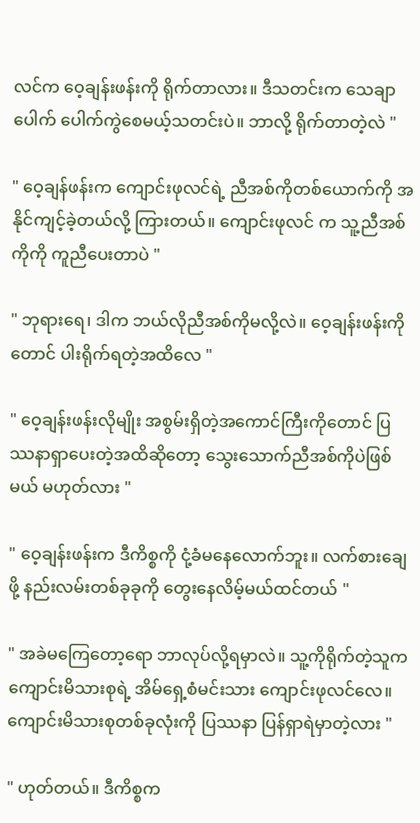လင်က ဝေ့ချန်းဖန်းကို ရိုက်တာလား။ ဒီသတင်းက သေချာပေါက် ပေါက်ကွဲစေမယ့်သတင်းပဲ။ ဘာလို့ ရိုက်တာတဲ့လဲ "

" ဝေ့ချန်ဖန်းက ကျောင်းဖုလင်ရဲ့ ညီအစ်ကိုတစ်ယောက်ကို အနိုင်ကျင့်ခဲ့တယ်လို့ ကြားတယ်။ ကျောင်းဖုလင် က သူ့ညီအစ်ကိုကို ကူညီပေးတာပဲ "

" ဘုရားရေ၊ ဒါက ဘယ်လိုညီအစ်ကိုမလို့လဲ။ ဝေ့ချန်းဖန်းကိုတောင် ပါးရိုက်ရတဲ့အထိလေ "

" ဝေ့ချန်းဖန်းလိုမျိုး အစွမ်းရှိတဲ့အကောင်ကြီးကိုတောင် ပြဿနာရှာပေးတဲ့အထိဆိုတော့ သွေးသောက်ညီအစ်ကိုပဲဖြစ်မယ် မဟုတ်လား "

" ဝေ့ချန်းဖန်းက ဒီကိစ္စကို ငုံ့ခံမနေလောက်ဘူး။ လက်စားချေဖို့ နည်းလမ်းတစ်ခုခုကို တွေးနေလိမ့်မယ်ထင်တယ် "

" အခဲမကြေတော့ရော ဘာလုပ်လို့ရမှာလဲ။ သူ့ကိုရိုက်တဲ့သူက ကျောင်းမိသားစုရဲ့ အိမ်ရှေ့စံမင်းသား ကျောင်းဖုလင်လေ။ ကျောင်းမိသားစုတစ်ခုလုံးကို ပြဿနာ ပြန်ရှာရဲမှာတဲ့လား "

" ဟုတ်တယ်။ ဒီကိစ္စက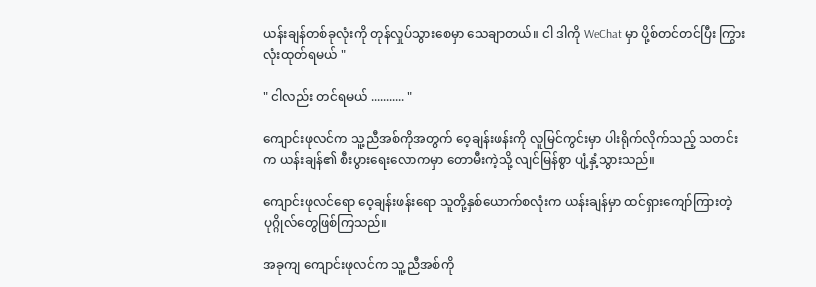ယန်းချန်တစ်ခုလုံးကို တုန်လှုပ်သွားစေမှာ သေချာတယ်။ ငါ ဒါကို WeChat မှာ ပို့စ်တင်တင်ပြီး ကြွားလုံးထုတ်ရမယ် "

" ငါလည်း တင်ရမယ် ........... "

ကျောင်းဖုလင်က သူ့ညီအစ်ကိုအတွက် ဝေ့ချန်းဖန်းကို လူမြင်ကွင်းမှာ ပါးရိုက်လိုက်သည့် သတင်းက ယန်းချန်၏ စီးပွားရေးလောကမှာ တောမီးကဲ့သို့ လျင်မြန်စွာ ပျံ့နှံ့သွားသည်။

ကျောင်းဖုလင်ရော ဝေ့ချန်းဖန်းရော သူတို့နှစ်ယောက်စလုံးက ယန်းချန်မှာ ထင်ရှားကျော်ကြားတဲ့ ပုဂ္ဂိုလ်တွေဖြစ်ကြသည်။

အခုကျ ကျောင်းဖုလင်က သူ့ညီအစ်ကို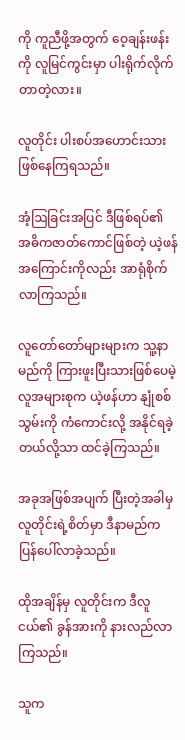ကို ကူညီဖို့အတွက် ဝေ့ချန်းဖန်းကို လူမြင်ကွင်းမှာ ပါးရိုက်လိုက်တာတဲ့လား။

လူတိုင်း ပါးစပ်အဟောင်းသား ဖြစ်နေကြရသည်။

အံ့ဩခြင်းအပြင် ဒီဖြစ်ရပ်၏ အဓိကဇာတ်ကောင်ဖြစ်တဲ့ ယဲ့ဖန်အကြောင်းကိုလည်း အာရုံစိုက်လာကြသည်။

လူတော်တော်များများက သူ့နာမည်ကို ကြားဖူးပြီးသားဖြစ်ပေမဲ့ လူအများစုက ယဲ့ဖန်ဟာ နျုံစစ်သွမ်းကို ကံကောင်းလို့ အနိုင်ရခဲ့တယ်လို့သာ ထင်ခဲ့ကြသည်။

အခုအဖြစ်အပျက် ပြီးတဲ့အခါမှ လူတိုင်းရဲ့စိတ်မှာ ဒီနာမည်က ပြန်ပေါ်လာခဲ့သည်။

ထိုအချိန်မှ လူတိုင်းက ဒီလူငယ်၏ ခွန်အားကို နားလည်လာကြသည်။

သူက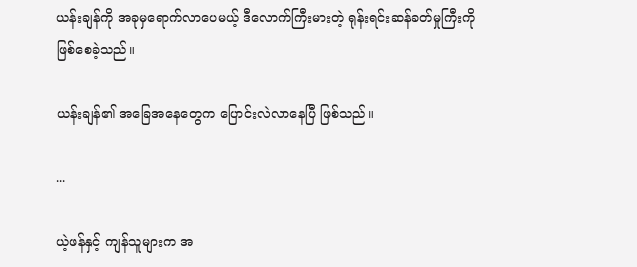ယန်းချန်ကို အခုမှရောက်လာပေမယ့် ဒီလောက်ကြီးမားတဲ့ ရုန်းရင်းဆန်ခတ်မှုကြီးကို ဖြစ်စေခဲ့သည်။

ယန်းချန်၏ အခြေအနေတွေက ပြောင်းလဲလာနေပြီ ဖြစ်သည်။

...

ယဲ့ဖန်နှင့် ကျန်သူများက အ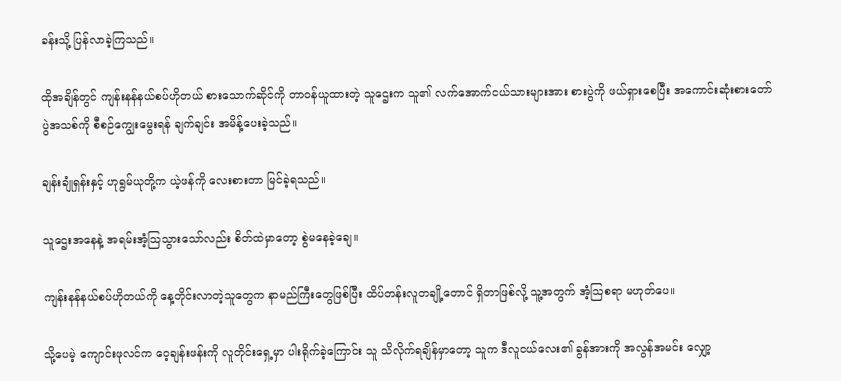ခန်းသို့ ပြန်လာခဲ့ကြသည်။

ထိုအချိန်တွင် ကျန်းနန်နယ်စပ်ဟိုတယ် စားသောက်ဆိုင်ကို တာဝန်ယူထားတဲ့ သူဌေးက သူ၏ လက်အောက်ငယ်သားများအား စားပွဲကို ဖယ်ရှားစေပြီး အကောင်းဆုံးစားတော်ပွဲအသစ်ကို စီစဉ်ကျွေးမွေးရန် ချက်ချင်း အမိန့်ပေးခဲ့သည်။

ချန်းချုံရှန်းနှင့် ဟုရွမ်ယုတို့က ယဲ့ဖန်ကို လေးစားတာ မြင်ခဲ့ရသည်။

သူဌေးအနေနဲ့ အရမ်းအံ့သြသွားသော်လည်း စိတ်ထဲမှာတော့ စွဲမနေခဲ့ချေ။

ကျန်းနန်နယ်စပ်ဟိုတယ်ကို နေ့တိုင်းလာတဲ့သူတွေက နာမည်ကြီးတွေဖြစ်ပြီး ထိပ်တန်းလူတချို့တောင် ရှိတာဖြစ်လို့ သူ့အတွက် အံ့သြစရာ မဟုတ်ပေ။

သို့ပေမဲ့ ကျောင်းဖုလင်က ဝေ့ချန်းဖန်းကို လူတိုင်းရှေ့မှာ ပါးရိုက်ခဲ့ကြောင်း သူ သိလိုက်ရချိန်မှာတော့ သူက ဒီလူငယ်လေး၏ ခွန်အားကို အလွန်အမင်း လျှော့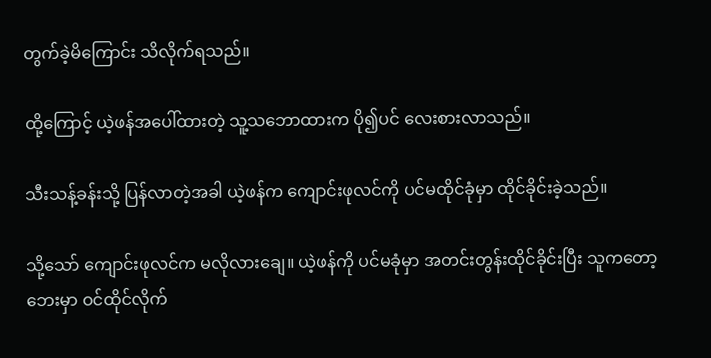တွက်ခဲ့မိကြောင်း သိလိုက်ရသည်။

ထို့ကြောင့် ယဲ့ဖန်အပေါ်ထားတဲ့ သူ့သဘောထားက ပို၍ပင် လေးစားလာသည်။

သီးသန့်ခန်းသို့ ပြန်လာတဲ့အခါ ယဲ့ဖန်က ကျောင်းဖုလင်ကို ပင်မထိုင်ခုံမှာ ထိုင်ခိုင်းခဲ့သည်။

သို့သော် ကျောင်းဖုလင်က မလိုလားချေ။ ယဲ့ဖန်ကို ပင်မခုံမှာ အတင်းတွန်းထိုင်ခိုင်းပြီး သူကတော့ ဘေးမှာ ဝင်ထိုင်လိုက်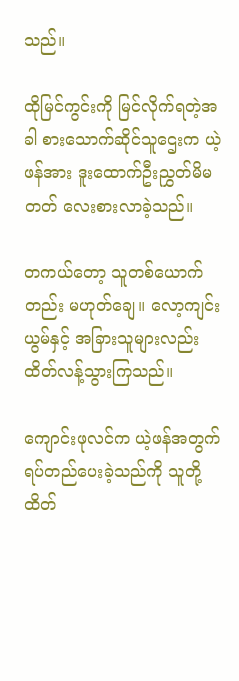သည်။

ထိုမြင်ကွင်းကို မြင်လိုက်ရတဲ့အခါ စားသောက်ဆိုင်သူဌေးက ယဲ့ဖန်အား ဒူးထောက်ဦးညွှတ်မိမတတ် လေးစားလာခဲ့သည်။

တကယ်တော့ သူတစ်ယောက်တည်း မဟုတ်ချေ။ လော့ကျင်းယွမ်နှင့် အခြားသူများလည်း ထိတ်လန့်သွားကြသည်။

ကျောင်းဖုလင်က ယဲ့ဖန်အတွက် ရပ်တည်ပေးခဲ့သည်ကို သူတို့ ထိတ်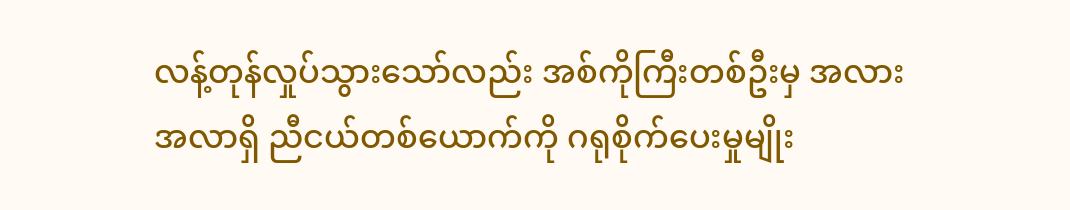လန့်တုန်လှုပ်သွားသော်လည်း အစ်ကိုကြီးတစ်ဦးမှ အလားအလာရှိ ညီငယ်တစ်ယောက်ကို ဂရုစိုက်ပေးမှုမျိုး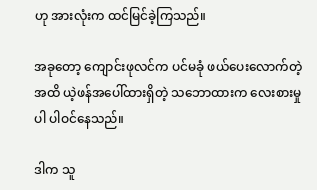ဟု အားလုံးက ထင်မြင်ခဲ့ကြသည်။

အခုတော့ ကျောင်းဖုလင်က ပင်မခုံ ဖယ်ပေးလောက်တဲ့အထိ ယဲ့ဖန်အပေါ်ထားရှိတဲ့ သဘောထားက လေးစားမှုပါ ပါဝင်နေသည်။

ဒါက သူ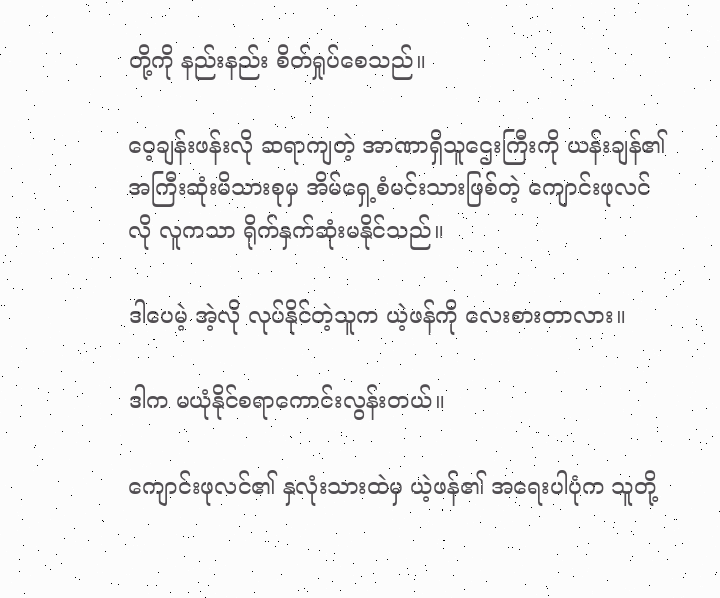တို့ကို နည်းနည်း စိတ်ရှုပ်စေသည်။

ဝေ့ချန်းဖန်းလို ဆရာကျတဲ့ အာဏာရှိသူဌေးကြီးကို ယန်းချန်၏အကြီးဆုံးမိသားစုမှ အိမ်ရှေ့စံမင်းသားဖြစ်တဲ့ ကျောင်းဖုလင်လို လူကသာ ရိုက်နှက်ဆုံးမနိုင်သည်။

ဒါပေမဲ့ အဲ့လို လုပ်နိုင်တဲ့သူက ယဲ့ဖန်ကို လေးစားတာလား။

ဒါက မယုံနိုင်စရာကောင်းလွန်းတယ်။

ကျောင်းဖုလင်၏ နှလုံးသားထဲမှ ယဲ့ဖန်၏ အရေးပါပုံက သူတို့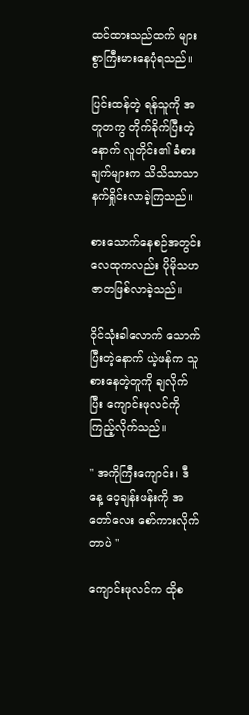ထင်ထားသည်ထက် များစွာကြီးမားနေပုံရသည်။

ပြင်းထန်တဲ့ ရန်သူကို အတူတကွ တိုက်ခိုက်ပြီးတဲ့နောက် လူတိုင်း၏ ခံစားချက်များက သိသိသာသာ နက်ရှိုင်းလာခဲ့ကြသည်။

စားသောက်နေစဉ်အတွင်း လေထုကလည်း ပိုမိုသဟဇာတဖြစ်လာခဲ့သည်။

ဝိုင်သုံးခါလောက် သောက်ပြီးတဲ့နောက် ယဲ့ဖန်က သူစားနေတဲ့တူကို ချလိုက်ပြီး ကျောင်းဖုလင်ကို ကြည့်လိုက်သည်။

" အကိုကြီးကျောင်း၊ ဒီနေ့ ဝေ့ချန်းဖန်းကို အတော်လေး စော်ကားလိုက်တာပဲ "

ကျောင်းဖုလင်က ထိုစ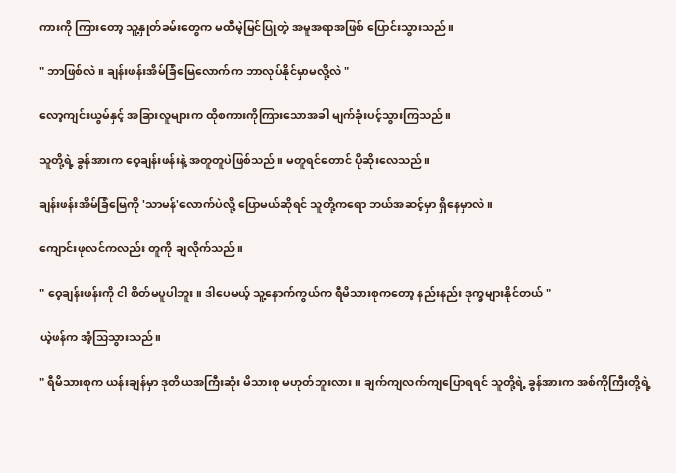ကားကို ကြားတော့ သူ့နှုတ်ခမ်းတွေက မထီမဲ့မြင်ပြုတဲ့ အမူအရာအဖြစ် ပြောင်းသွားသည်။

" ဘာဖြစ်လဲ။ ချန်းဖန်းအိမ်ခြံမြေလောက်က ဘာလုပ်နိုင်မှာမလို့လဲ "

လော့ကျင်းယွမ်နှင့် အခြားလူများက ထိုစကားကိုကြားသောအခါ မျက်ခုံးပင့်သွားကြသည်။

သူတို့ရဲ့ ခွန်အားက ဝေ့ချန်းဖန်းနဲ့ အတူတူပဲဖြစ်သည်။ မတူရင်တောင် ပိုဆိုးလေသည်။

ချန်းဖန်းအိမ်ခြံမြေကို 'သာမန်'လောက်ပဲလို့ ပြောမယ်ဆိုရင် သူတို့ကရော ဘယ်အဆင့်မှာ ရှိနေမှာလဲ။

ကျောင်းဖုလင်ကလည်း တူကို ချလိုက်သည်။

" ဝေ့ချန်းဖန်းကို ငါ စိတ်မပူပါဘူး။ ဒါပေမယ့် သူ့နောက်ကွယ်က ရီမိသားစုကတော့ နည်းနည်း ဒုက္ခများနိုင်တယ် "

ယဲ့ဖန်က အံ့သြသွားသည်။

" ရီမိသားစုက ယန်းချန်မှာ ဒုတိယအကြီးဆုံး မိသားစု မဟုတ်ဘူးလား။ ချက်ကျလက်ကျပြောရရင် သူတို့ရဲ့ ခွန်အားက အစ်ကိုကြီးတို့ရဲ့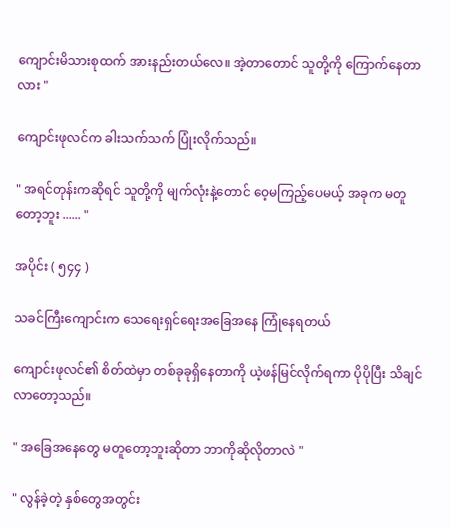ကျောင်းမိသားစုထက် အားနည်းတယ်လေ။ အဲ့တာတောင် သူတို့ကို ကြောက်နေတာလား "

ကျောင်းဖုလင်က ခါးသက်သက် ပြုံးလိုက်သည်။

" အရင်တုန်းကဆိုရင် သူတို့ကို မျက်လုံးနဲ့တောင် ဝေ့မကြည့်ပေမယ့် အခုက မတူတော့ဘူး ...... "

အပိုင်း ( ၅၄၄ )

သခင်ကြီးကျောင်းက သေရေးရှင်ရေးအခြေအနေ ကြုံနေရတယ်

ကျောင်းဖုလင်၏ စိတ်ထဲမှာ တစ်ခုခုရှိနေတာကို ယဲ့ဖန်မြင်လိုက်ရကာ ပိုပိုပြီး သိချင်လာတော့သည်။

" အခြေအနေတွေ မတူတော့ဘူးဆိုတာ ဘာကိုဆိုလိုတာလဲ "

" လွန်ခဲ့တဲ့ နှစ်တွေအတွင်း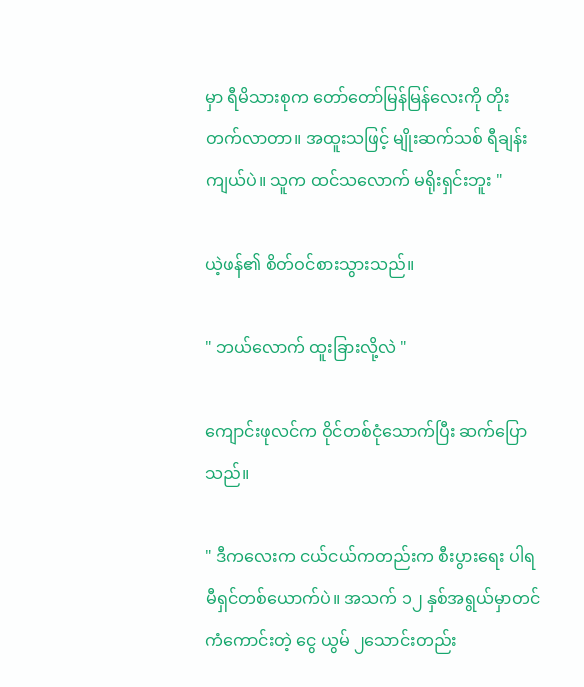မှာ ရီမိသားစုက တော်တော်မြန်မြန်လေးကို တိုးတက်လာတာ။ အထူးသဖြင့် မျိုးဆက်သစ် ရီချန်းကျယ်ပဲ။ သူက ထင်သလောက် မရိုးရှင်းဘူး "

ယဲ့ဖန်၏ စိတ်ဝင်စားသွားသည်။

" ဘယ်လောက် ထူးခြားလို့လဲ "

ကျောင်းဖုလင်က ဝိုင်တစ်ငုံသောက်ပြီး ဆက်ပြောသည်။

" ဒီကလေးက ငယ်ငယ်ကတည်းက စီးပွားရေး ပါရမီရှင်တစ်ယောက်ပဲ။ အသက် ၁၂ နှစ်အရွယ်မှာတင် ကံကောင်းတဲ့ ငွေ ယွမ် ၂သောင်းတည်း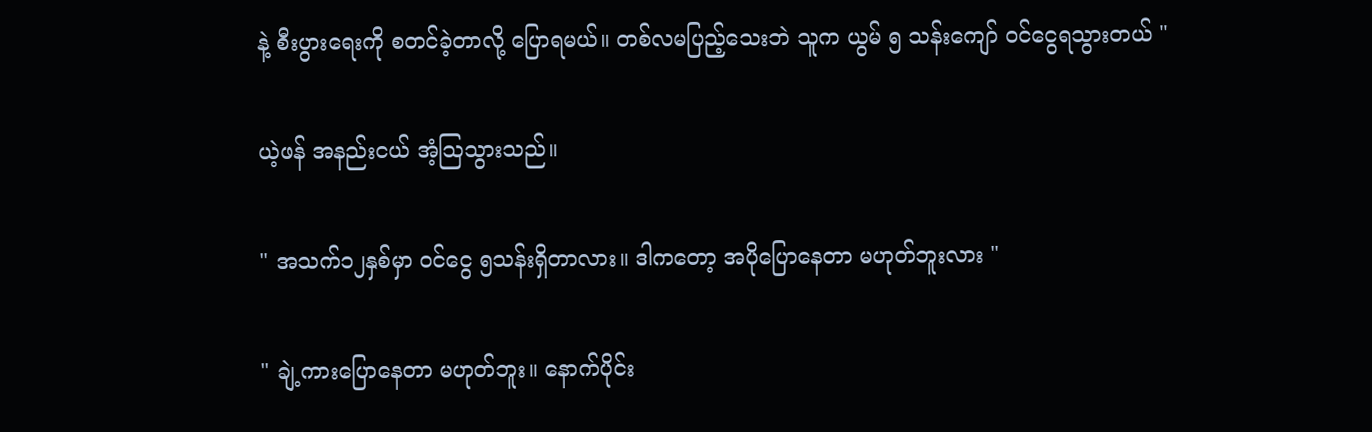နဲ့ စီးပွားရေးကို စတင်ခဲ့တာလို့ ပြောရမယ်။ တစ်လမပြည့်သေးဘဲ သူက ယွမ် ၅ သန်းကျော် ဝင်ငွေရသွားတယ် "

ယဲ့ဖန် အနည်းငယ် အံ့သြသွားသည်။

" အသက်၁၂နှစ်မှာ ဝင်ငွေ ၅သန်းရှိတာလား။ ဒါကတော့ အပိုပြောနေတာ မဟုတ်ဘူးလား "

" ချဲ့ကားပြောနေတာ မဟုတ်ဘူး။ နောက်ပိုင်း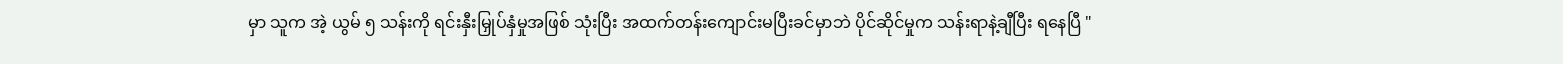မှာ သူက အဲ့ ယွမ် ၅ သန်းကို ရင်းနှီးမြှုပ်နှံမှုအဖြစ် သုံးပြီး အထက်တန်းကျောင်းမပြီးခင်မှာဘဲ ပိုင်ဆိုင်မှုက သန်းရာနဲ့ချီပြီး ရနေပြီ "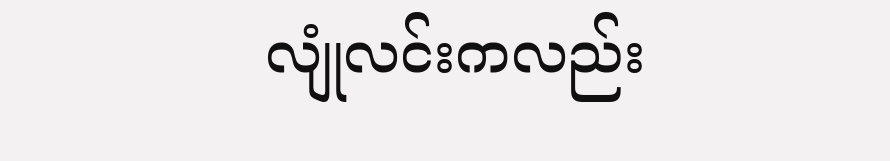လျုံလင်းကလည်း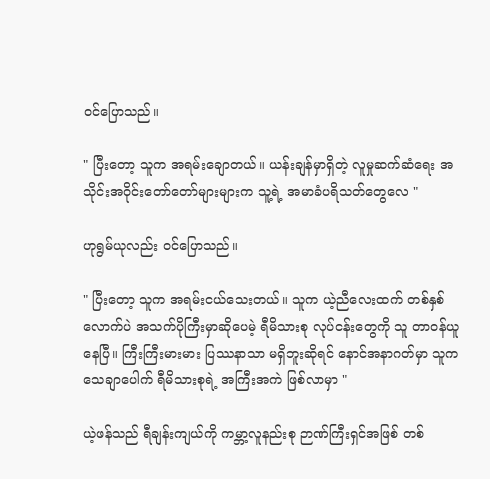ဝင်ပြောသည်။

" ပြီးတော့ သူက အရမ်းချောတယ်။ ယန်းချန်မှာရှိတဲ့ လူမှုဆက်ဆံရေး အသိုင်းအဝိုင်းတော်တော်များများက သူ့ရဲ့ အမာခံပရိသတ်တွေလေ "

ဟုရွမ်ယုလည်း ဝင်ပြောသည်။

" ပြီးတော့ သူက အရမ်းငယ်သေးတယ်။ သူက ယဲ့ညီလေးထက် တစ်နှစ်လောက်ပဲ အသက်ပိုကြီးမှာဆိုပေမဲ့ ရီမိသားစု လုပ်ငန်းတွေကို သူ တာဝန်ယူနေပြီ။ ကြီးကြီးမားမား ပြဿနာသာ မရှိဘူးဆိုရင် နောင်အနာဂတ်မှာ သူက သေချာပေါက် ရီမိသားစုရဲ့ အကြီးအကဲ ဖြစ်လာမှာ "

ယဲ့ဖန်သည် ရီချန်းကျယ်ကို ကမ္ဘာ့လူနည်းစု ဉာဏ်ကြီးရှင်အဖြစ် တစ်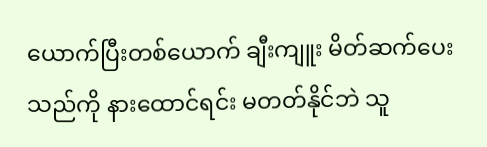ယောက်ပြီးတစ်ယောက် ချီးကျူး မိတ်ဆက်ပေးသည်ကို နားထောင်ရင်း မတတ်နိုင်ဘဲ သူ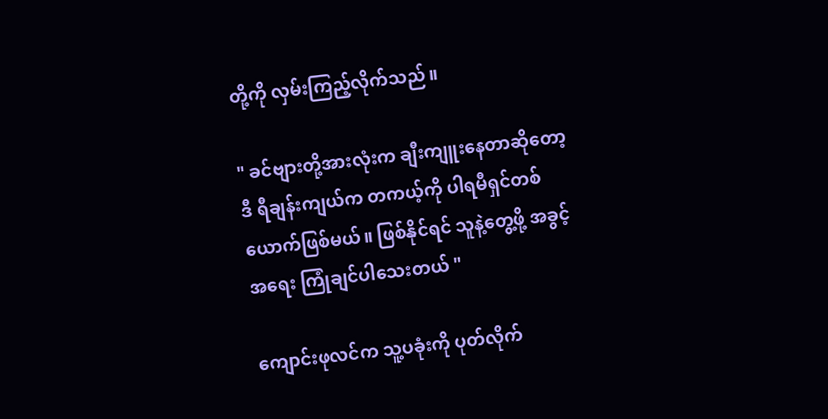တို့ကို လှမ်းကြည့်လိုက်သည်။

" ခင်ဗျားတို့အားလုံးက ချီးကျူးနေတာဆိုတော့ ဒီ ရီချန်းကျယ်က တကယ့်ကို ပါရမီရှင်တစ်ယောက်ဖြစ်မယ်။ ဖြစ်နိုင်ရင် သူနဲ့တွေ့ဖို့ အခွင့်အရေး ကြုံချင်ပါသေးတယ် "

ကျောင်းဖုလင်က သူ့ပခုံးကို ပုတ်လိုက်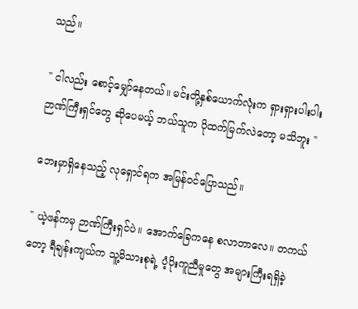သည်။

" ငါလည်း စောင့်မျှော်နေတယ်။ မင်းတို့နှစ်ယောက်လုံးက ရှားရှားပါးပါး ဉာဏ်ကြီးရှင်တွေ ဆိုပေမယ့် ဘယ်သူက ပိုထက်မြက်လဲတော့ မသိဘူး "

ဘေးမှာရှိနေသည့် လုရှောင်ရက အမြန်ဝင်ပြောသည်။

" ယဲ့ဖန်ကမှ ဉာဏ်ကြီးရှင်ပဲ။ အောက်ခြေကနေ စလာတာလေ။ တကယ်တော့ ရီချန်းကျယ်က သူ့မိသားစုရဲ့ ပံ့ပိုးကူညီမှုတွေ အများကြီးရရှိခဲ့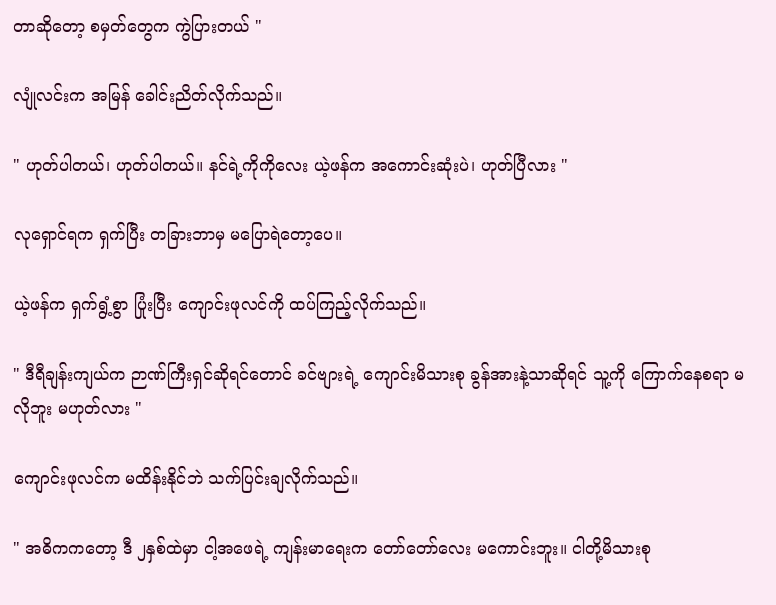တာဆိုတော့ စမှတ်တွေက ကွဲပြားတယ် "

လျုံလင်းက အမြန် ခေါင်းညိတ်လိုက်သည်။

" ဟုတ်ပါတယ်၊ ဟုတ်ပါတယ်။ နင်ရဲ့ကိုကိုလေး ယဲ့ဖန်က အကောင်းဆုံးပဲ၊ ဟုတ်ပြီလား "

လုရှောင်ရက ရှက်ပြီး တခြားဘာမှ မပြောရဲတော့ပေ။

ယဲ့ဖန်က ရှက်ရွံ့စွာ ပြုံးပြီး ကျောင်းဖုလင်ကို ထပ်ကြည့်လိုက်သည်။

" ဒီရီချန်းကျယ်က ဉာဏ်ကြီးရှင်ဆိုရင်တောင် ခင်ဗျားရဲ့ ကျောင်းမိသားစု ခွန်အားနဲ့သာဆိုရင် သူ့ကို ကြောက်နေစရာ မလိုဘူး မဟုတ်လား "

ကျောင်းဖုလင်က မထိန်းနိုင်ဘဲ သက်ပြင်းချလိုက်သည်။

" အဓိကကတော့ ဒီ ၂နှစ်ထဲမှာ ငါ့အဖေရဲ့ ကျန်းမာရေးက တော်တော်လေး မကောင်းဘူး။ ငါတို့မိသားစု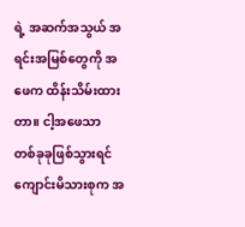ရဲ့ အဆက်အသွယ် အရင်းအမြစ်တွေကို အဖေက ထိန်းသိမ်းထားတာ။ ငါ့အဖေသာ တစ်ခုခုဖြစ်သွားရင် ကျောင်းမိသားစုက အ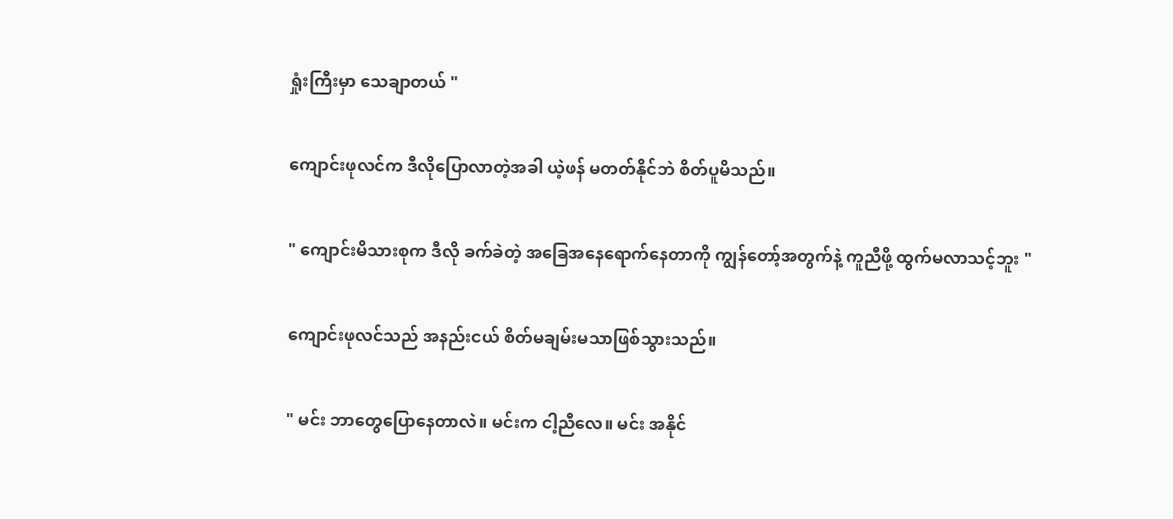ရှုံးကြီးမှာ သေချာတယ် "

ကျောင်းဖုလင်က ဒီလိုပြောလာတဲ့အခါ ယဲ့ဖန် မတတ်နိုင်ဘဲ စိတ်ပူမိသည်။

" ကျောင်းမိသားစုက ဒီလို ခက်ခဲတဲ့ အခြေအနေရောက်နေတာကို ကျွန်တော့်အတွက်နဲ့ ကူညီဖို့ ထွက်မလာသင့်ဘူး "

ကျောင်းဖုလင်သည် အနည်းငယ် စိတ်မချမ်းမသာဖြစ်သွားသည်။

" မင်း ဘာတွေပြောနေတာလဲ။ မင်းက ငါ့ညီလေ။ မင်း အနိုင်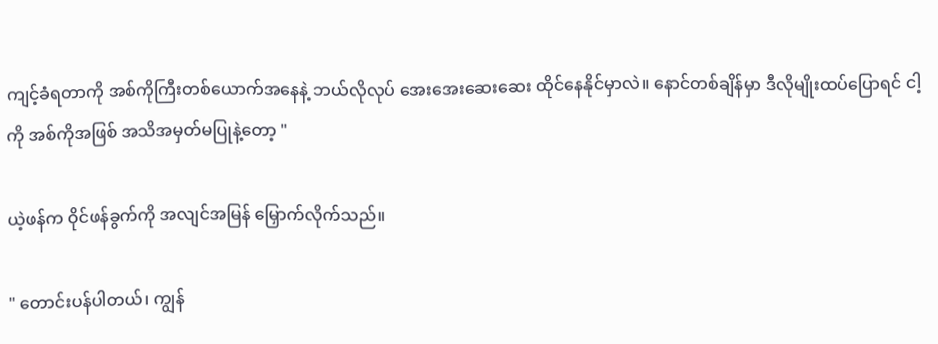ကျင့်ခံရတာကို အစ်ကိုကြီးတစ်ယောက်အနေနဲ့ ဘယ်လိုလုပ် အေးအေးဆေးဆေး ထိုင်နေနိုင်မှာလဲ။ နောင်တစ်ချိန်မှာ ဒီလိုမျိုးထပ်ပြောရင် ငါ့ကို အစ်ကိုအဖြစ် အသိအမှတ်မပြုနဲ့တော့ "

ယဲ့ဖန်က ဝိုင်ဖန်ခွက်ကို အလျင်အမြန် မြှောက်လိုက်သည်။

" တောင်းပန်ပါတယ်၊ ကျွန်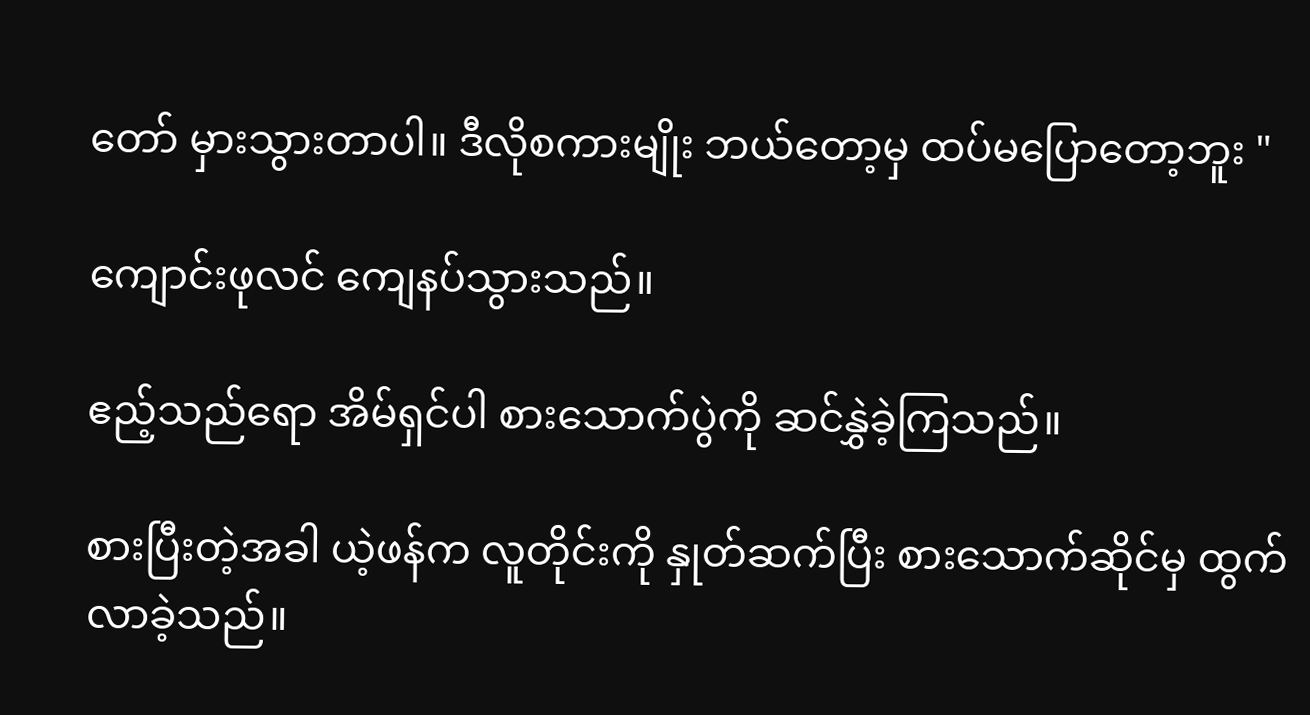တော် မှားသွားတာပါ။ ဒီလိုစကားမျိုး ဘယ်တော့မှ ထပ်မပြောတော့ဘူး "

ကျောင်းဖုလင် ကျေနပ်သွားသည်။

ဧည့်သည်ရော အိမ်ရှင်ပါ စားသောက်ပွဲကို ဆင်နွှဲခဲ့ကြသည်။

စားပြီးတဲ့အခါ ယဲ့ဖန်က လူတိုင်းကို နှုတ်ဆက်ပြီး စားသောက်ဆိုင်မှ ထွက်လာခဲ့သည်။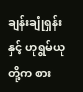ချန်းချုံရှန်းနှင့် ဟုရွမ်ယုတို့က စား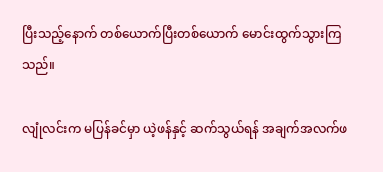ပြီးသည့်နောက် တစ်ယောက်ပြီးတစ်ယောက် မောင်းထွက်သွားကြသည်။

လျုံလင်းက မပြန်ခင်မှာ ယဲ့ဖန်နှင့် ဆက်သွယ်ရန် အချက်အလက်ဖ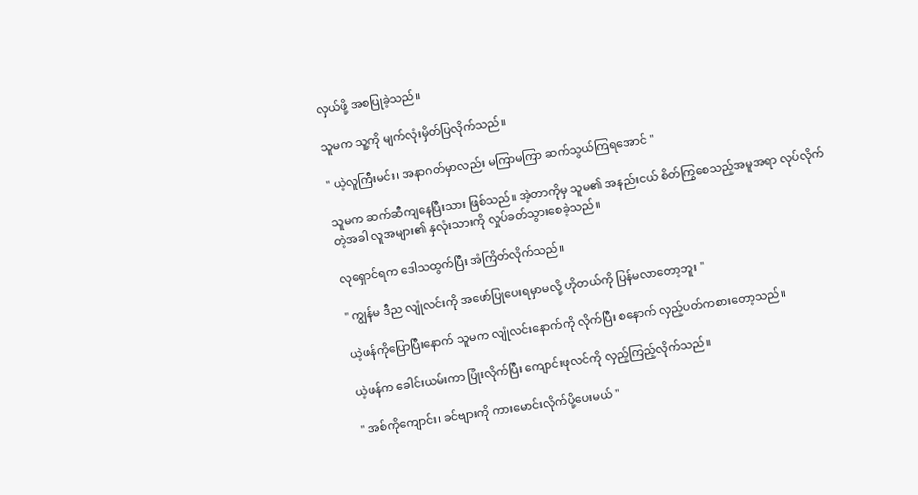လှယ်ဖို့ အစပြုခဲ့သည်။

သူမက သူ့ကို မျက်လုံးမှိတ်ပြလိုက်သည်။

" ယဲ့လူကြီးမင်း၊ အနာဂတ်မှာလည်း မကြာမကြာ ဆက်သွယ်ကြရအောင် "

သူမက ဆက်ဆီကျနေပြီးသား ဖြစ်သည်။ အဲ့တာကိုမှ သူမ၏ အနည်းငယ် စိတ်ကြွစေသည့်အမူအရာ လုပ်လိုက်တဲ့အခါ လူအများ၏ နှလုံးသားကို လှုပ်ခတ်သွားစေခဲ့သည်။

လုရှောင်ရက ဒေါသထွက်ပြီး အံကြိတ်လိုက်သည်။

" ကျွန်မ ဒီည လျုံလင်းကို အဖော်ပြုပေးရမှာမလို့ ဟိုတယ်ကို ပြန်မလာတော့ဘူး "

ယဲ့ဖန်ကိုပြောပြီးနောက် သူမက လျုံလင်းနောက်ကို လိုက်ပြီး စနောက် လှည့်ပတ်ကစားတော့သည်။

ယဲ့ဖန်က ခေါင်းယမ်းကာ ပြုံးလိုက်ပြီး ကျောင်းဖုလင်ကို လှည့်ကြည့်လိုက်သည်။

" အစ်ကိုကျောင်း၊ ခင်ဗျားကို ကားမောင်းလိုက်ပို့ပေးမယ် "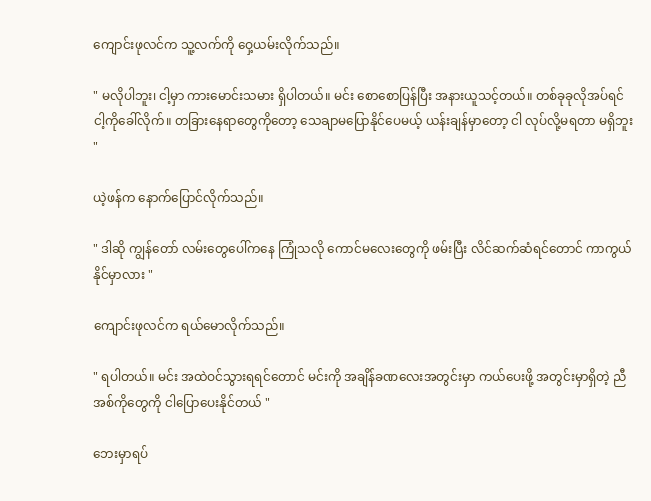ကျောင်းဖုလင်က သူ့လက်ကို ဝှေ့ယမ်းလိုက်သည်။

" မလိုပါဘူး၊ ငါ့မှာ ကားမောင်းသမား ရှိပါတယ်။ မင်း စောစောပြန်ပြီး အနားယူသင့်တယ်။ တစ်ခုခုလိုအပ်ရင် ငါ့ကိုခေါ်လိုက်။ တခြားနေရာတွေကိုတော့ သေချာမပြောနိုင်ပေမယ့် ယန်းချန်မှာတော့ ငါ လုပ်လို့မရတာ မရှိဘူး "

ယဲ့ဖန်က နောက်ပြောင်လိုက်သည်။

" ဒါဆို ကျွန်တော် လမ်းတွေပေါ်ကနေ ကြုံသလို ကောင်မလေးတွေကို ဖမ်းပြီး လိင်ဆက်ဆံရင်တောင် ကာကွယ်နိုင်မှာလား "

ကျောင်းဖုလင်က ရယ်မောလိုက်သည်။

" ရပါတယ်။ မင်း အထဲဝင်သွားရရင်တောင် မင်းကို အချိန်ခဏလေးအတွင်းမှာ ကယ်ပေးဖို့ အတွင်းမှာရှိတဲ့ ညီအစ်ကိုတွေကို ငါပြောပေးနိုင်တယ် "

ဘေးမှာရပ်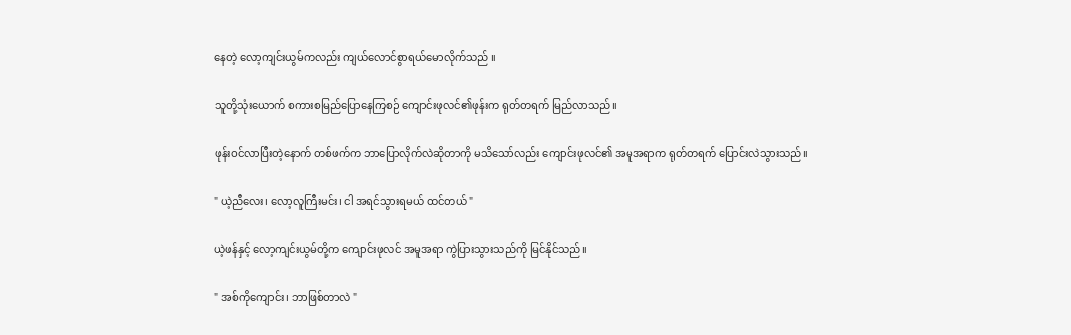နေတဲ့ လော့ကျင်းယွမ်ကလည်း ကျယ်လောင်စွာရယ်မောလိုက်သည် ။

သူတို့သုံးယောက် စကားစမြည်ပြောနေကြစဉ် ကျောင်းဖုလင်၏ဖုန်းက ရုတ်တရက် မြည်လာသည်။

ဖုန်းဝင်လာပြီးတဲ့နောက် တစ်ဖက်က ဘာပြောလိုက်လဲဆိုတာကို မသိသော်လည်း ကျောင်းဖုလင်၏ အမူအရာက ရုတ်တရက် ပြောင်းလဲသွားသည်။

" ယဲ့ညီလေး၊ လော့လူကြီးမင်း၊ ငါ အရင်သွားရမယ် ထင်တယ် "

ယဲ့ဖန်နှင့် လော့ကျင်းယွမ်တို့က ကျောင်းဖုလင် အမူအရာ ကွဲပြားသွားသည်ကို မြင်နိုင်သည်။

" အစ်ကိုကျောင်း၊ ဘာဖြစ်တာလဲ "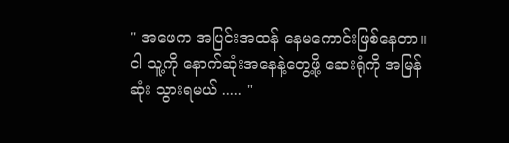" အဖေက အပြင်းအထန် နေမကောင်းဖြစ်နေတာ။ ငါ သူ့ကို နောက်ဆုံးအနေနဲ့တွေ့ဖို့ ဆေးရုံကို အမြန်ဆုံး သွားရမယ် ..... "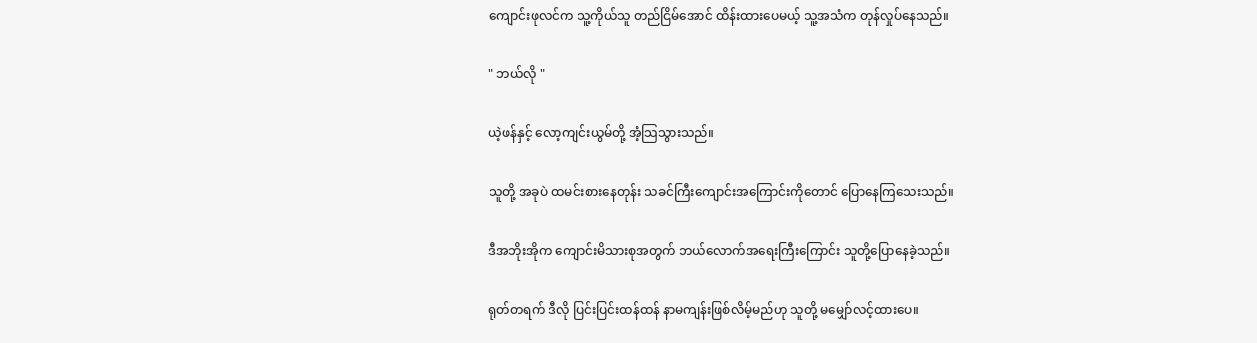ကျောင်းဖုလင်က သူ့ကိုယ်သူ တည်ငြိမ်အောင် ထိန်းထားပေမယ့် သူ့အသံက တုန်လှုပ်နေသည်။

" ဘယ်လို "

ယဲ့ဖန်နှင့် လော့ကျင်းယွမ်တို့ အံ့သြသွားသည်။

သူတို့ အခုပဲ ထမင်းစားနေတုန်း သခင်ကြီးကျောင်းအကြောင်းကိုတောင် ပြောနေကြသေးသည်။

ဒီအဘိုးအိုက ကျောင်းမိသားစုအတွက် ဘယ်လောက်အရေးကြီးကြောင်း သူတို့ပြောနေခဲ့သည်။

ရုတ်တရက် ဒီလို ပြင်းပြင်းထန်ထန် နာမကျန်းဖြစ်လိမ့်မည်ဟု သူတို့ မမျှော်လင့်ထားပေ။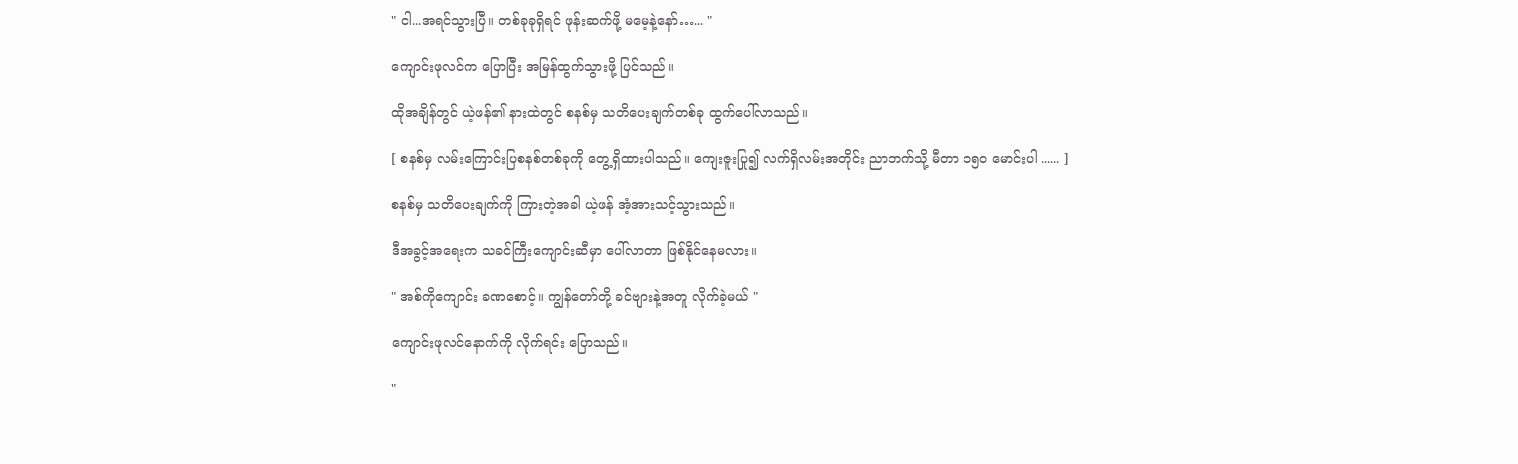" ငါ...အရင်သွားပြီ။ တစ်ခုခုရှိရင် ဖုန်းဆက်ဖို့ မမေ့နဲ့နော်…... "

ကျောင်းဖုလင်က ပြောပြီး အမြန်ထွက်သွားဖို့ ပြင်သည်။

ထိုအချိန်တွင် ယဲ့ဖန်၏ နားထဲတွင် စနစ်မှ သတိပေးချက်တစ်ခု ထွက်ပေါ်လာသည်။

[ စနစ်မှ လမ်းကြောင်းပြစနစ်တစ်ခုကို တွေ့ရှိထားပါသည်။ ကျေးဇူးပြု၍ လက်ရှိလမ်းအတိုင်း ညာဘက်သို့ မီတာ ၁၅၀ မောင်းပါ ...... ]

စနစ်မှ သတိပေးချက်ကို ကြားတဲ့အခါ ယဲ့ဖန် အံ့အားသင့်သွားသည်။

ဒီအခွင့်အရေးက သခင်ကြီးကျောင်းဆီမှာ ပေါ်လာတာ ဖြစ်နိုင်နေမလား။

" အစ်ကိုကျောင်း ခဏစောင့်။ ကျွန်တော်တို့ ခင်ဗျားနဲ့အတူ လိုက်ခဲ့မယ် "

ကျောင်းဖုလင်နောက်ကို လိုက်ရင်း ပြောသည်။

"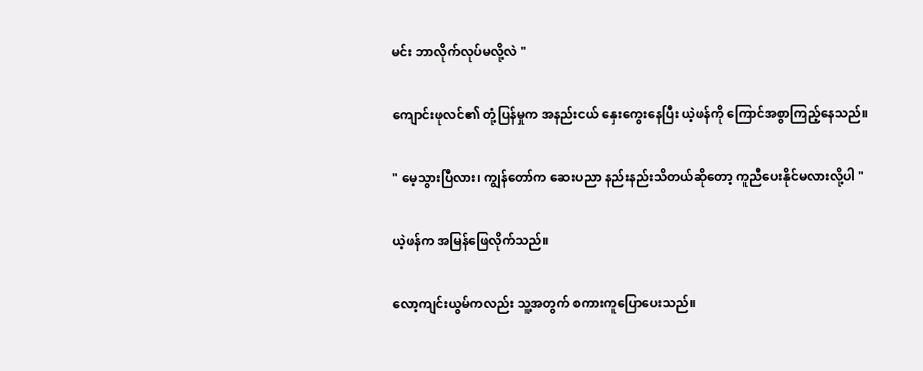မင်း ဘာလိုက်လုပ်မလို့လဲ "

ကျောင်းဖုလင်၏ တုံ့ပြန်မှုက အနည်းငယ် နှေးကွေးနေပြီး ယဲ့ဖန်ကို ကြောင်အစွာကြည့်နေသည်။

" မေ့သွားပြီလား၊ ကျွန်တော်က ဆေးပညာ နည်းနည်းသိတယ်ဆိုတော့ ကူညီပေးနိုင်မလားလို့ပါ "

ယဲ့ဖန်က အမြန်ဖြေလိုက်သည်။

လော့ကျင်းယွမ်ကလည်း သူ့အတွက် စကားကူပြောပေးသည်။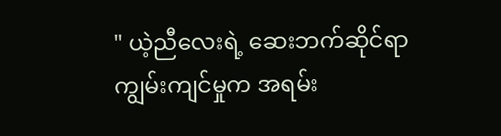" ယဲ့ညီလေးရဲ့ ဆေးဘက်ဆိုင်ရာ ကျွမ်းကျင်မှုက အရမ်း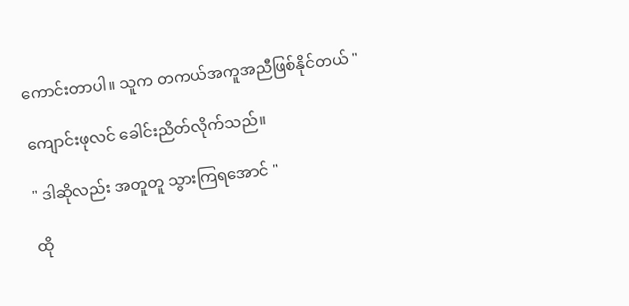ကောင်းတာပါ။ သူက တကယ်အကူအညီဖြစ်နိုင်တယ် "

ကျောင်းဖုလင် ခေါင်းညိတ်လိုက်သည်။

" ဒါဆိုလည်း အတူတူ သွားကြရအောင် "

ထို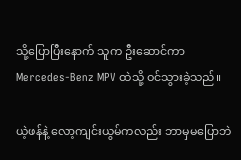သို့ပြောပြီးနောက် သူက ဦးဆောင်ကာ Mercedes-Benz MPV ထဲသို့ ဝင်သွားခဲ့သည်။

ယဲ့ဖန်နဲ့ လော့ကျင်းယွမ်ကလည်း ဘာမှမပြောဘဲ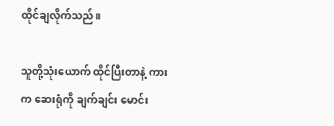ထိုင်ချလိုက်သည်။

သူတို့သုံးယောက် ထိုင်ပြီးတာနဲ့ ကားက ဆေးရုံကို ချက်ချင်း မောင်း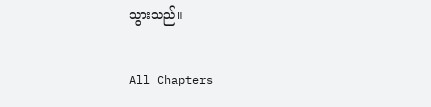သွားသည်။

All Chapters